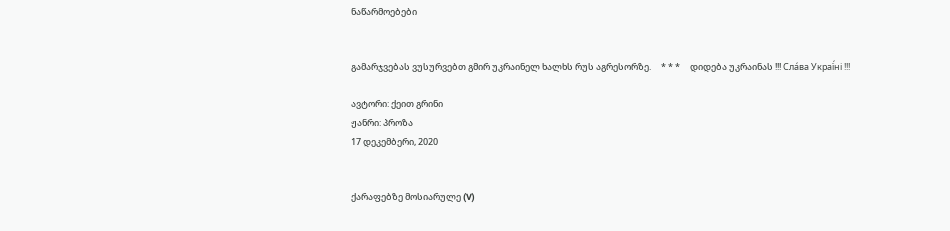ნაწარმოებები


გამარჯვებას ვუსურვებთ გმირ უკრაინელ ხალხს რუს აგრესორზე.     * * *     დიდება უკრაინას !!! Сла́ва Украї́ні !!!

ავტორი: ქეით გრინი
ჟანრი: პროზა
17 დეკემბერი, 2020


ქარაფებზე მოსიარულე (V)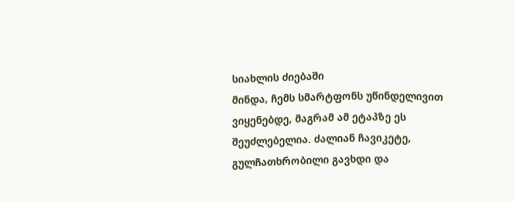სიახლის ძიებაში
მინდა, ჩემს სმარტფონს უწინდელივით ვიყენებდე, მაგრამ ამ ეტაპზე ეს შეუძლებელია. ძალიან ჩავიკეტე, გულჩათხრობილი გავხდი და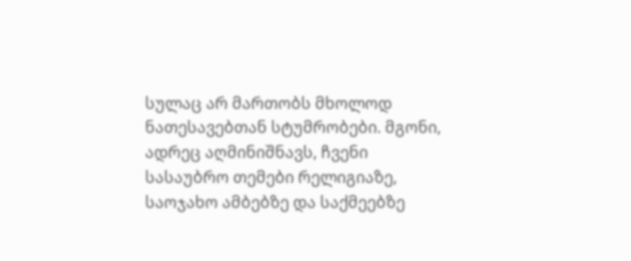სულაც არ მართობს მხოლოდ ნათესავებთან სტუმრობები. მგონი, ადრეც აღმინიშნავს, ჩვენი სასაუბრო თემები რელიგიაზე, საოჯახო ამბებზე და საქმეებზე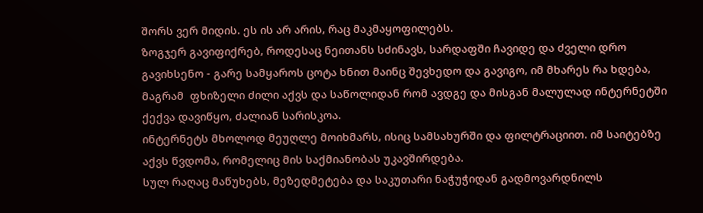შორს ვერ მიდის. ეს ის არ არის, რაც მაკმაყოფილებს.
ზოგჯერ გავიფიქრებ, როდესაც ნეითანს სძინავს, სარდაფში ჩავიდე და ძველი დრო გავიხსენო - გარე სამყაროს ცოტა ხნით მაინც შევხედო და გავიგო, იმ მხარეს რა ხდება, მაგრამ  ფხიზელი ძილი აქვს და საწოლიდან რომ ავდგე და მისგან მალულად ინტერნეტში ქექვა დავიწყო, ძალიან სარისკოა.
ინტერნეტს მხოლოდ მეუღლე მოიხმარს, ისიც სამსახურში და ფილტრაციით. იმ საიტებზე აქვს წვდომა, რომელიც მის საქმიანობას უკავშირდება.
სულ რაღაც მაწუხებს, მეზედმეტება და საკუთარი ნაჭუჭიდან გადმოვარდნილს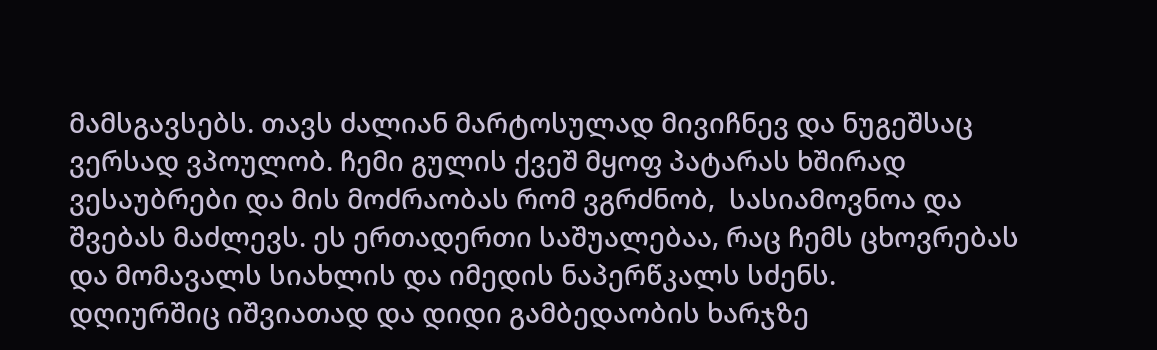მამსგავსებს. თავს ძალიან მარტოსულად მივიჩნევ და ნუგეშსაც ვერსად ვპოულობ. ჩემი გულის ქვეშ მყოფ პატარას ხშირად ვესაუბრები და მის მოძრაობას რომ ვგრძნობ,  სასიამოვნოა და შვებას მაძლევს. ეს ერთადერთი საშუალებაა, რაც ჩემს ცხოვრებას და მომავალს სიახლის და იმედის ნაპერწკალს სძენს.
დღიურშიც იშვიათად და დიდი გამბედაობის ხარჯზე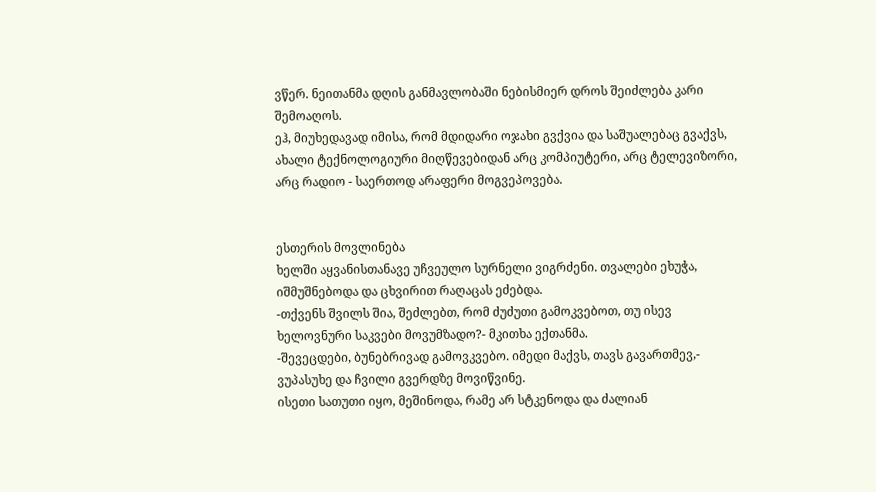ვწერ. ნეითანმა დღის განმავლობაში ნებისმიერ დროს შეიძლება კარი შემოაღოს.
ეჰ, მიუხედავად იმისა, რომ მდიდარი ოჯახი გვქვია და საშუალებაც გვაქვს, ახალი ტექნოლოგიური მიღწევებიდან არც კომპიუტერი, არც ტელევიზორი, არც რადიო - საერთოდ არაფერი მოგვეპოვება.


ესთერის მოვლინება
ხელში აყვანისთანავე უჩვეულო სურნელი ვიგრძენი. თვალები ეხუჭა, იშმუშნებოდა და ცხვირით რაღაცას ეძებდა.
-თქვენს შვილს შია, შეძლებთ, რომ ძუძუთი გამოკვებოთ, თუ ისევ ხელოვნური საკვები მოვუმზადო?- მკითხა ექთანმა.
-შევეცდები, ბუნებრივად გამოვკვებო. იმედი მაქვს, თავს გავართმევ,- ვუპასუხე და ჩვილი გვერდზე მოვიწვინე.
ისეთი სათუთი იყო, მეშინოდა, რამე არ სტკენოდა და ძალიან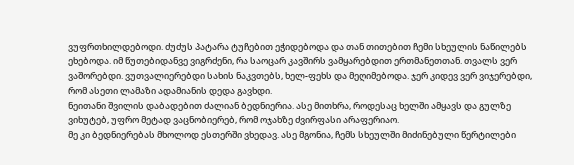ვუფრთხილდებოდი. ძუძუს პატარა ტუჩებით ეჭიდებოდა და თან თითებით ჩემი სხეულის ნაწილებს ეხებოდა. იმ წუთებიდანვე ვიგრძენი, რა საოცარ კავშირს ვამყარებდით ერთმანეთთან. თვალს ვერ ვაშორებდი. ვუთვალიერებდი სახის ნაკვთებს, ხელ-ფეხს და მეღიმებოდა. ჯერ კიდევ ვერ ვიჯერებდი, რომ ასეთი ლამაზი ადამიანის დედა გავხდი.
ნეითანი შვილის დაბადებით ძალიან ბედნიერია. ასე მითხრა, როდესაც ხელში ამყავს და გულზე ვიხუტებ, უფრო მეტად ვაცნობიერებ, რომ ოჯახზე ძვირფასი არაფერიაო.
მე კი ბედნიერებას მხოლოდ ესთერში ვხედავ. ასე მგონია, ჩემს სხეულში მიძინებული წერტილები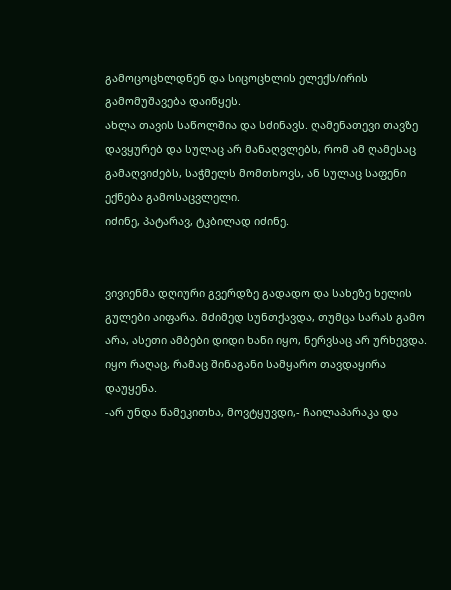გამოცოცხლდნენ და სიცოცხლის ელექს/ირის გამომუშავება დაიწყეს.
ახლა თავის საწოლშია და სძინავს. ღამენათევი თავზე დავყურებ და სულაც არ მანაღვლებს, რომ ამ ღამესაც გამაღვიძებს, საჭმელს მომთხოვს, ან სულაც საფენი ექნება გამოსაცვლელი.
იძინე, პატარავ, ტკბილად იძინე.


ვივიენმა დღიური გვერდზე გადადო და სახეზე ხელის გულები აიფარა. მძიმედ სუნთქავდა, თუმცა სარას გამო არა, ასეთი ამბები დიდი ხანი იყო, ნერვსაც არ ურხევდა. იყო რაღაც, რამაც შინაგანი სამყარო თავდაყირა დაუყენა.
-არ უნდა წამეკითხა, მოვტყუვდი,- ჩაილაპარაკა და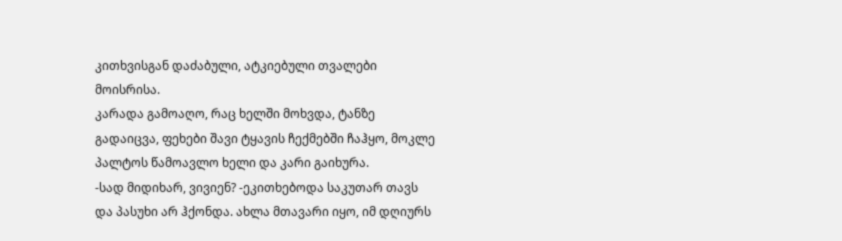კითხვისგან დაძაბული, ატკიებული თვალები მოისრისა.
კარადა გამოაღო, რაც ხელში მოხვდა, ტანზე გადაიცვა, ფეხები შავი ტყავის ჩექმებში ჩაჰყო, მოკლე პალტოს წამოავლო ხელი და კარი გაიხურა.
-სად მიდიხარ, ვივიენ? -ეკითხებოდა საკუთარ თავს და პასუხი არ ჰქონდა. ახლა მთავარი იყო, იმ დღიურს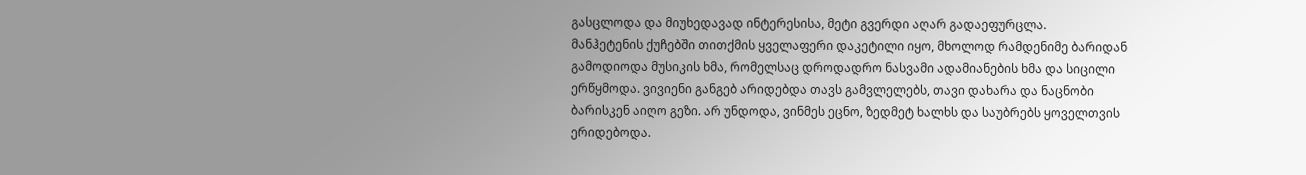გასცლოდა და მიუხედავად ინტერესისა, მეტი გვერდი აღარ გადაეფურცლა.
მანჰეტენის ქუჩებში თითქმის ყველაფერი დაკეტილი იყო, მხოლოდ რამდენიმე ბარიდან გამოდიოდა მუსიკის ხმა, რომელსაც დროდადრო ნასვამი ადამიანების ხმა და სიცილი ერწყმოდა. ვივიენი განგებ არიდებდა თავს გამვლელებს, თავი დახარა და ნაცნობი ბარისკენ აიღო გეზი. არ უნდოდა, ვინმეს ეცნო, ზედმეტ ხალხს და საუბრებს ყოველთვის ერიდებოდა.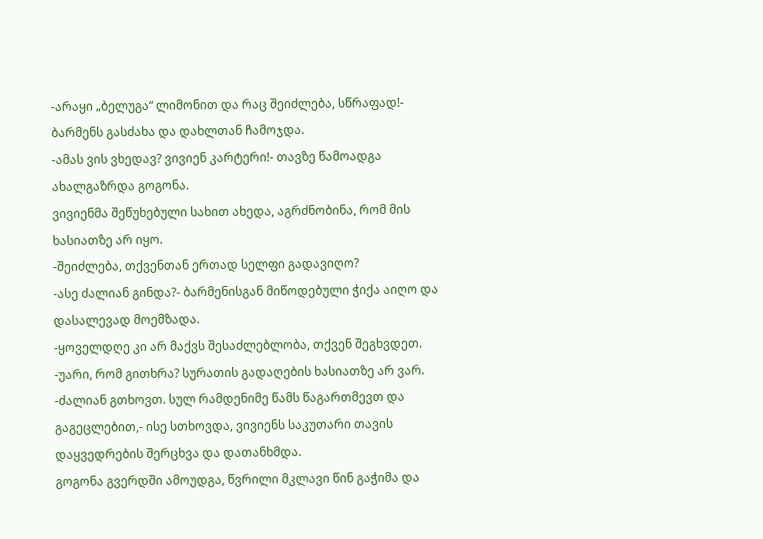-არაყი „ბელუგა“ ლიმონით და რაც შეიძლება, სწრაფად!- ბარმენს გასძახა და დახლთან ჩამოჯდა.
-ამას ვის ვხედავ? ვივიენ კარტერი!- თავზე წამოადგა ახალგაზრდა გოგონა.
ვივიენმა შეწუხებული სახით ახედა, აგრძნობინა, რომ მის ხასიათზე არ იყო.
-შეიძლება, თქვენთან ერთად სელფი გადავიღო?
-ასე ძალიან გინდა?- ბარმენისგან მიწოდებული ჭიქა აიღო და დასალევად მოემზადა.
-ყოველდღე კი არ მაქვს შესაძლებლობა, თქვენ შეგხვდეთ.
-უარი, რომ გითხრა? სურათის გადაღების ხასიათზე არ ვარ.
-ძალიან გთხოვთ. სულ რამდენიმე წამს წაგართმევთ და გაგეცლებით,- ისე სთხოვდა, ვივიენს საკუთარი თავის დაყვედრების შერცხვა და დათანხმდა.
გოგონა გვერდში ამოუდგა, წვრილი მკლავი წინ გაჭიმა და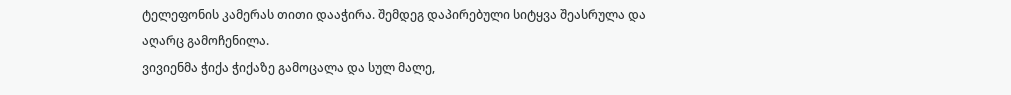ტელეფონის კამერას თითი დააჭირა. შემდეგ დაპირებული სიტყვა შეასრულა და აღარც გამოჩენილა.
ვივიენმა ჭიქა ჭიქაზე გამოცალა და სულ მალე,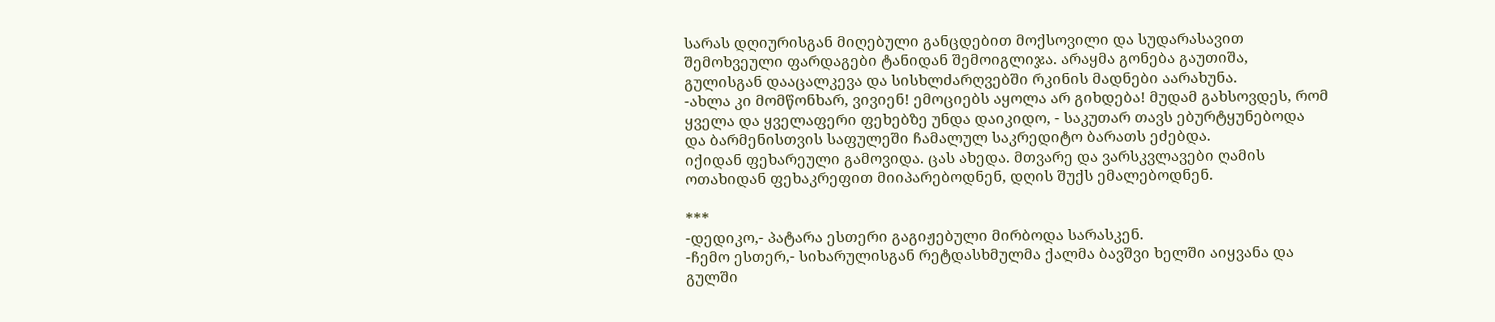სარას დღიურისგან მიღებული განცდებით მოქსოვილი და სუდარასავით შემოხვეული ფარდაგები ტანიდან შემოიგლიჯა. არაყმა გონება გაუთიშა, გულისგან დააცალკევა და სისხლძარღვებში რკინის მადნები აარახუნა.
-ახლა კი მომწონხარ, ვივიენ! ემოციებს აყოლა არ გიხდება! მუდამ გახსოვდეს, რომ ყველა და ყველაფერი ფეხებზე უნდა დაიკიდო, - საკუთარ თავს ებურტყუნებოდა და ბარმენისთვის საფულეში ჩამალულ საკრედიტო ბარათს ეძებდა.
იქიდან ფეხარეული გამოვიდა. ცას ახედა. მთვარე და ვარსკვლავები ღამის ოთახიდან ფეხაკრეფით მიიპარებოდნენ, დღის შუქს ემალებოდნენ.

***
-დედიკო,- პატარა ესთერი გაგიჟებული მირბოდა სარასკენ.
-ჩემო ესთერ,- სიხარულისგან რეტდასხმულმა ქალმა ბავშვი ხელში აიყვანა და გულში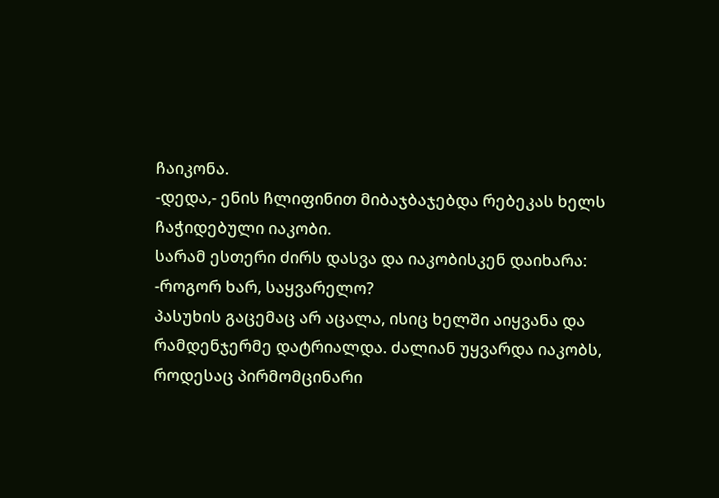ჩაიკონა.
-დედა,- ენის ჩლიფინით მიბაჯბაჯებდა რებეკას ხელს ჩაჭიდებული იაკობი.
სარამ ესთერი ძირს დასვა და იაკობისკენ დაიხარა:
-როგორ ხარ, საყვარელო?
პასუხის გაცემაც არ აცალა, ისიც ხელში აიყვანა და რამდენჯერმე დატრიალდა. ძალიან უყვარდა იაკობს, როდესაც პირმომცინარი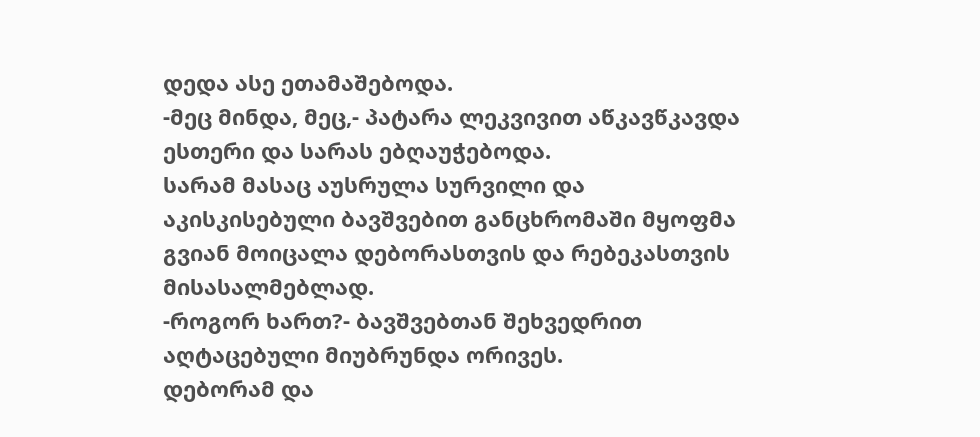დედა ასე ეთამაშებოდა.
-მეც მინდა, მეც,- პატარა ლეკვივით აწკავწკავდა ესთერი და სარას ებღაუჭებოდა.
სარამ მასაც აუსრულა სურვილი და აკისკისებული ბავშვებით განცხრომაში მყოფმა გვიან მოიცალა დებორასთვის და რებეკასთვის მისასალმებლად.
-როგორ ხართ?- ბავშვებთან შეხვედრით აღტაცებული მიუბრუნდა ორივეს.
დებორამ და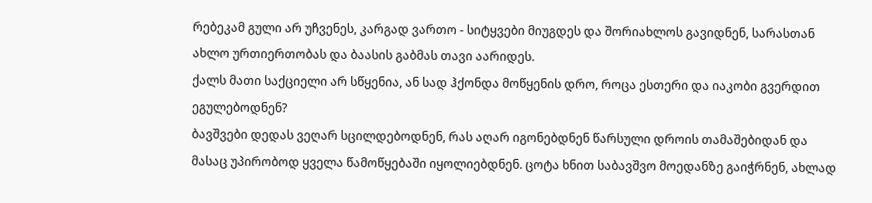რებეკამ გული არ უჩვენეს, კარგად ვართო - სიტყვები მიუგდეს და შორიახლოს გავიდნენ, სარასთან ახლო ურთიერთობას და ბაასის გაბმას თავი აარიდეს.
ქალს მათი საქციელი არ სწყენია, ან სად ჰქონდა მოწყენის დრო, როცა ესთერი და იაკობი გვერდით ეგულებოდნენ?
ბავშვები დედას ვეღარ სცილდებოდნენ, რას აღარ იგონებდნენ წარსული დროის თამაშებიდან და მასაც უპირობოდ ყველა წამოწყებაში იყოლიებდნენ. ცოტა ხნით საბავშვო მოედანზე გაიჭრნენ, ახლად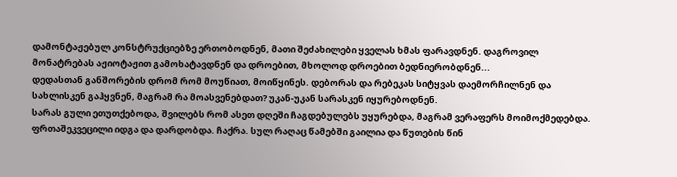დამონტაჟებულ კონსტრუქციებზე ერთობოდნენ, მათი შეძახილები ყველას ხმას ფარავდნენ. დაგროვილ მონატრებას აჟიოტაჟით გამოხატავდნენ და დროებით, მხოლოდ დროებით ბედნიერობდნენ...
დედასთან განშორების დრომ რომ მოუწიათ, მოიწყინეს. დებორას და რებეკას სიტყვას დაემორჩილნენ და სახლისკენ გაჰყვნენ, მაგრამ რა მოასვენებდათ? უკან-უკან სარასკენ იყურებოდნენ.
სარას გული ეთუთქებოდა, შვილებს რომ ასეთ დღეში ჩაგდებულებს უყურებდა, მაგრამ ვერაფერს მოიმოქმედებდა. ფრთაშეკვეცილი იდგა და დარდობდა. ჩაქრა. სულ რაღაც წამებში გაილია და წუთების წინ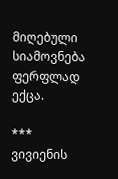მიღებული სიამოვნება ფერფლად ექცა.

***
ვივიენის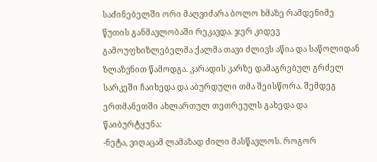საძინებელში ორი მაღვიძარა ბოლო ხმაზე რამდენიმე წუთის განმავლობაში რეკავდა. ჯერ კიდევ გამოუფხიზლებელმა ქალმა თავი ძლივს აწია და საწოლიდან ზლაზვნით წამოდგა. კარადის კარზე დამაგრებულ გრძელ სარკეში ჩაიხედა და აბურდული თმა შეისწორა. შემდეგ ერთმანეთში ახლართულ თეთრეულს გახედა და წაიბურტყუნა:
-ნეტა, ვიღაცამ ლამაზად ძილი მასწავლოს. როგორ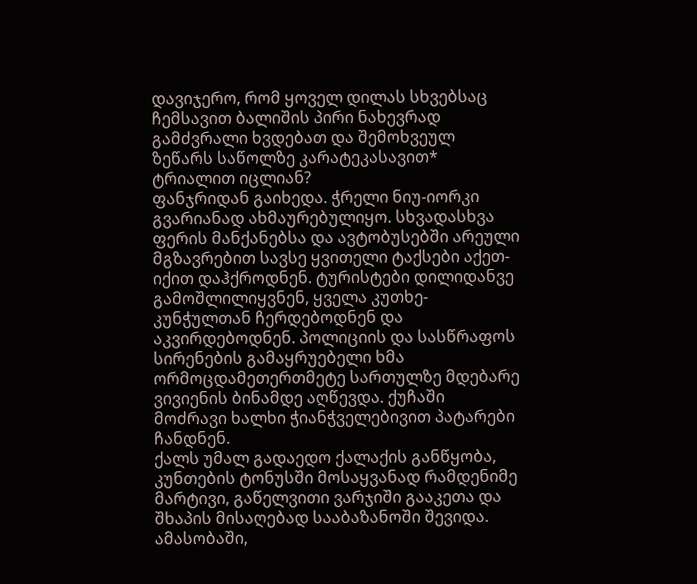დავიჯერო, რომ ყოველ დილას სხვებსაც ჩემსავით ბალიშის პირი ნახევრად გამძვრალი ხვდებათ და შემოხვეულ ზეწარს საწოლზე კარატეკასავით* ტრიალით იცლიან?
ფანჯრიდან გაიხედა. ჭრელი ნიუ-იორკი გვარიანად ახმაურებულიყო. სხვადასხვა ფერის მანქანებსა და ავტობუსებში არეული მგზავრებით სავსე ყვითელი ტაქსები აქეთ-იქით დაჰქროდნენ. ტურისტები დილიდანვე გამოშლილიყვნენ, ყველა კუთხე-კუნჭულთან ჩერდებოდნენ და აკვირდებოდნენ. პოლიციის და სასწრაფოს სირენების გამაყრუებელი ხმა ორმოცდამეთერთმეტე სართულზე მდებარე ვივიენის ბინამდე აღწევდა. ქუჩაში მოძრავი ხალხი ჭიანჭველებივით პატარები ჩანდნენ.
ქალს უმალ გადაედო ქალაქის განწყობა, კუნთების ტონუსში მოსაყვანად რამდენიმე მარტივი, გაწელვითი ვარჯიში გააკეთა და შხაპის მისაღებად სააბაზანოში შევიდა. ამასობაში,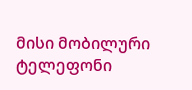მისი მობილური ტელეფონი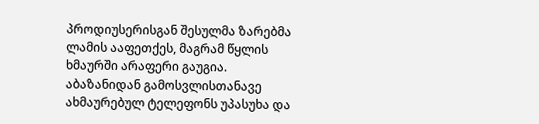პროდიუსერისგან შესულმა ზარებმა ლამის ააფეთქეს, მაგრამ წყლის ხმაურში არაფერი გაუგია.
აბაზანიდან გამოსვლისთანავე ახმაურებულ ტელეფონს უპასუხა და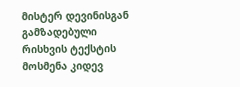მისტერ დევინისგან გამზადებული რისხვის ტექსტის მოსმენა კიდევ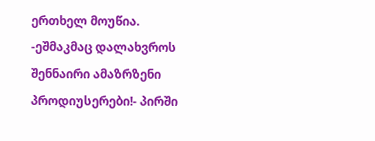ერთხელ მოუწია.
-ეშმაკმაც დალახვროს შენნაირი ამაზრზენი პროდიუსერები!- პირში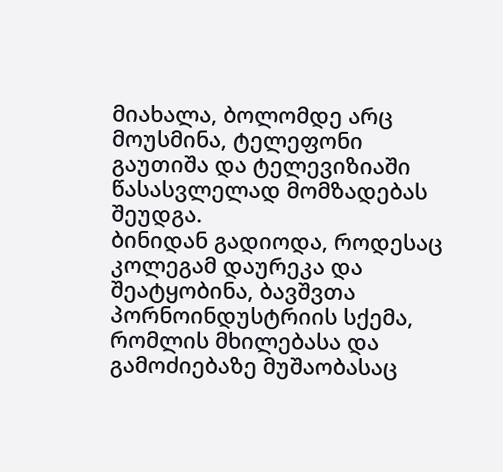მიახალა, ბოლომდე არც მოუსმინა, ტელეფონი გაუთიშა და ტელევიზიაში წასასვლელად მომზადებას შეუდგა.
ბინიდან გადიოდა, როდესაც კოლეგამ დაურეკა და შეატყობინა, ბავშვთა პორნოინდუსტრიის სქემა, რომლის მხილებასა და გამოძიებაზე მუშაობასაც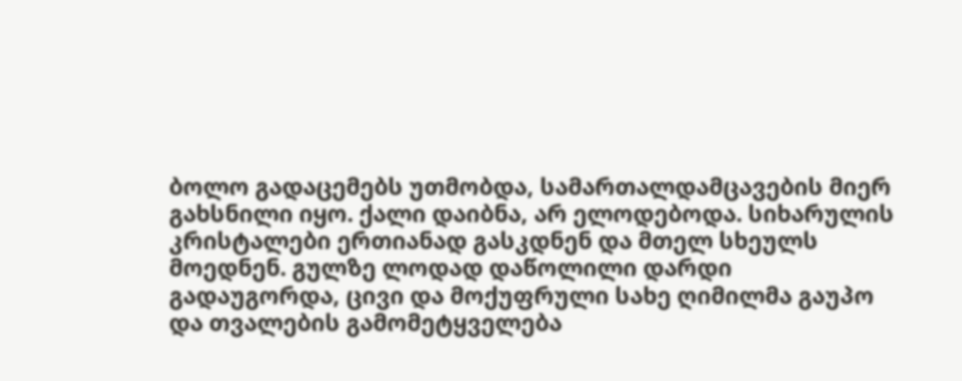ბოლო გადაცემებს უთმობდა, სამართალდამცავების მიერ გახსნილი იყო. ქალი დაიბნა, არ ელოდებოდა. სიხარულის კრისტალები ერთიანად გასკდნენ და მთელ სხეულს მოედნენ. გულზე ლოდად დაწოლილი დარდი გადაუგორდა, ცივი და მოქუფრული სახე ღიმილმა გაუპო და თვალების გამომეტყველება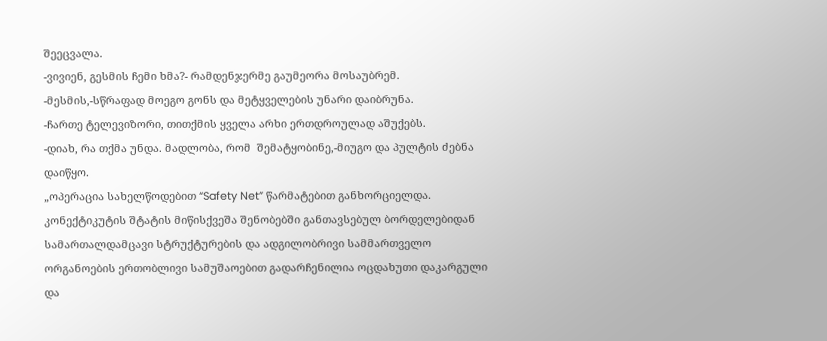შეეცვალა.
-ვივიენ, გესმის ჩემი ხმა?- რამდენჯერმე გაუმეორა მოსაუბრემ.
-მესმის,-სწრაფად მოეგო გონს და მეტყველების უნარი დაიბრუნა.
-ჩართე ტელევიზორი, თითქმის ყველა არხი ერთდროულად აშუქებს.
-დიახ, რა თქმა უნდა. მადლობა, რომ  შემატყობინე,-მიუგო და პულტის ძებნა დაიწყო.
„ოპერაცია სახელწოდებით “Safety Net” წარმატებით განხორციელდა. კონექტიკუტის შტატის მიწისქვეშა შენობებში განთავსებულ ბორდელებიდან სამართალდამცავი სტრუქტურების და ადგილობრივი სამმართველო ორგანოების ერთობლივი სამუშაოებით გადარჩენილია ოცდახუთი დაკარგული და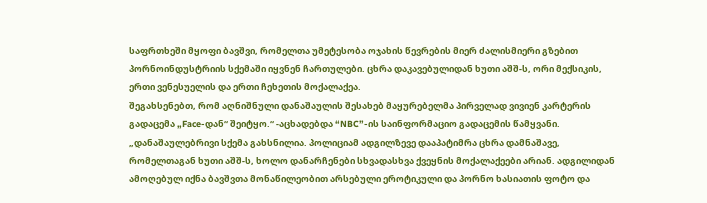საფრთხეში მყოფი ბავშვი, რომელთა უმეტესობა ოჯახის წევრების მიერ ძალისმიერი გზებით პორნოინდუსტრიის სქემაში იყვნენ ჩართულები. ცხრა დაკავებულიდან ხუთი აშშ-ს, ორი მექსიკის, ერთი ვენესუელის და ერთი ჩეხეთის მოქალაქეა.
შეგახსენებთ, რომ აღნიშნული დანაშაულის შესახებ მაყურებელმა პირველად ვივიენ კარტერის გადაცემა „Face-დან“ შეიტყო.“ -აცხადებდა “NBC”-ის საინფორმაციო გადაცემის წამყვანი.
„დანაშაულებრივი სქემა გახსნილია. პოლიციამ ადგილზევე დააპატიმრა ცხრა დამნაშავე, რომელთაგან ხუთი აშშ-ს, ხოლო დანარჩენები სხვადასხვა ქვეყნის მოქალაქეები არიან. ადგილიდან ამოღებულ იქნა ბავშვთა მონაწილეობით არსებული ეროტიკული და პორნო ხასიათის ფოტო და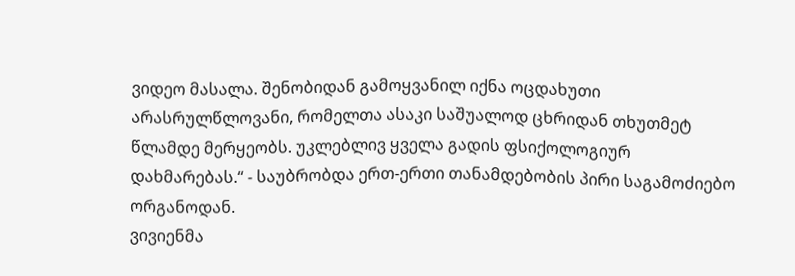ვიდეო მასალა. შენობიდან გამოყვანილ იქნა ოცდახუთი არასრულწლოვანი, რომელთა ასაკი საშუალოდ ცხრიდან თხუთმეტ წლამდე მერყეობს. უკლებლივ ყველა გადის ფსიქოლოგიურ დახმარებას.“ - საუბრობდა ერთ-ერთი თანამდებობის პირი საგამოძიებო ორგანოდან.
ვივიენმა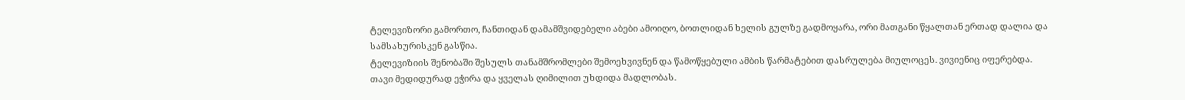ტელევიზორი გამორთო, ჩანთიდან დამამშვიდებელი აბები ამოიღო, ბოთლიდან ხელის გულზე გადმოყარა, ორი მათგანი წყალთან ერთად დალია და სამსახურისკენ გასწია.
ტელევიზიის შენობაში შესულს თანამშრომლები შემოეხვივნენ და წამოწყებული ამბის წარმატებით დასრულება მიულოცეს. ვივიენიც იფერებდა. თავი მედიდურად ეჭირა და ყველას ღიმილით უხდიდა მადლობას.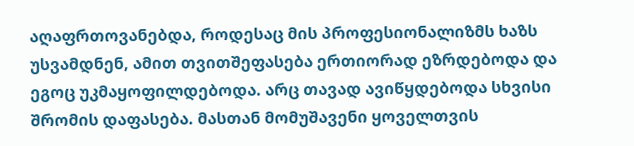აღაფრთოვანებდა, როდესაც მის პროფესიონალიზმს ხაზს უსვამდნენ, ამით თვითშეფასება ერთიორად ეზრდებოდა და ეგოც უკმაყოფილდებოდა. არც თავად ავიწყდებოდა სხვისი შრომის დაფასება. მასთან მომუშავენი ყოველთვის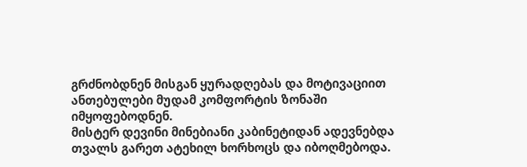გრძნობდნენ მისგან ყურადღებას და მოტივაციით ანთებულები მუდამ კომფორტის ზონაში იმყოფებოდნენ.
მისტერ დევინი მინებიანი კაბინეტიდან ადევნებდა თვალს გარეთ ატეხილ ხორხოცს და იბოღმებოდა.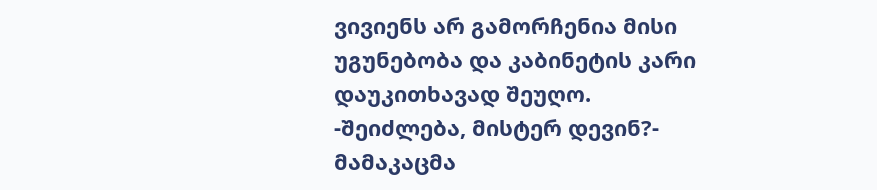ვივიენს არ გამორჩენია მისი უგუნებობა და კაბინეტის კარი დაუკითხავად შეუღო.
-შეიძლება, მისტერ დევინ?- მამაკაცმა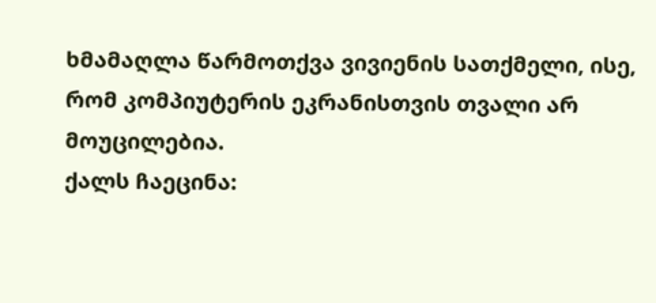ხმამაღლა წარმოთქვა ვივიენის სათქმელი, ისე, რომ კომპიუტერის ეკრანისთვის თვალი არ მოუცილებია.
ქალს ჩაეცინა: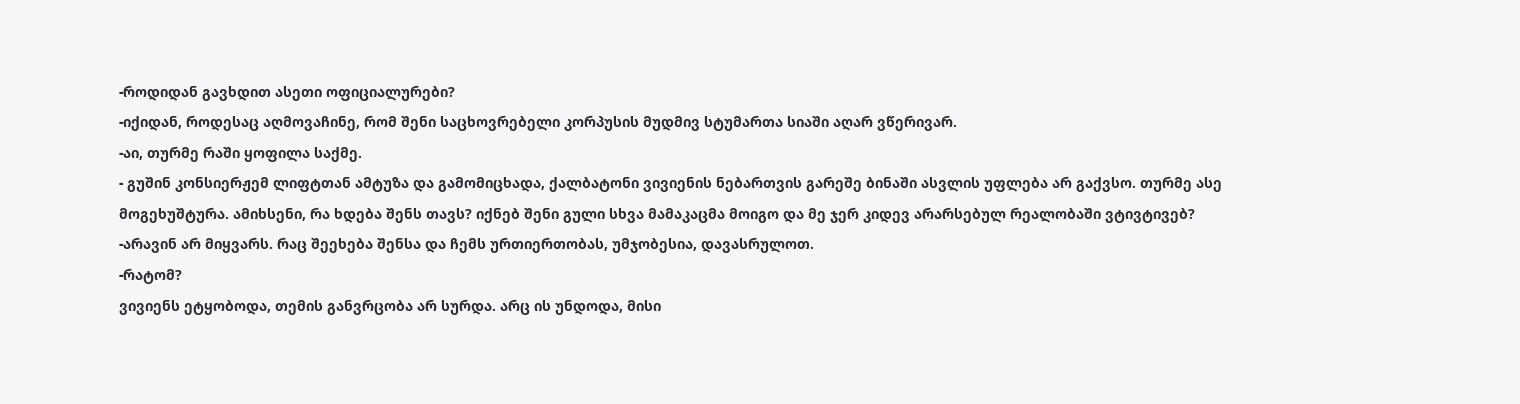-როდიდან გავხდით ასეთი ოფიციალურები?
-იქიდან, როდესაც აღმოვაჩინე, რომ შენი საცხოვრებელი კორპუსის მუდმივ სტუმართა სიაში აღარ ვწერივარ.
-აი, თურმე რაში ყოფილა საქმე.
- გუშინ კონსიერჟემ ლიფტთან ამტუზა და გამომიცხადა, ქალბატონი ვივიენის ნებართვის გარეშე ბინაში ასვლის უფლება არ გაქვსო. თურმე ასე მოგეხუშტურა. ამიხსენი, რა ხდება შენს თავს? იქნებ შენი გული სხვა მამაკაცმა მოიგო და მე ჯერ კიდევ არარსებულ რეალობაში ვტივტივებ?
-არავინ არ მიყვარს. რაც შეეხება შენსა და ჩემს ურთიერთობას, უმჯობესია, დავასრულოთ.
-რატომ?
ვივიენს ეტყობოდა, თემის განვრცობა არ სურდა. არც ის უნდოდა, მისი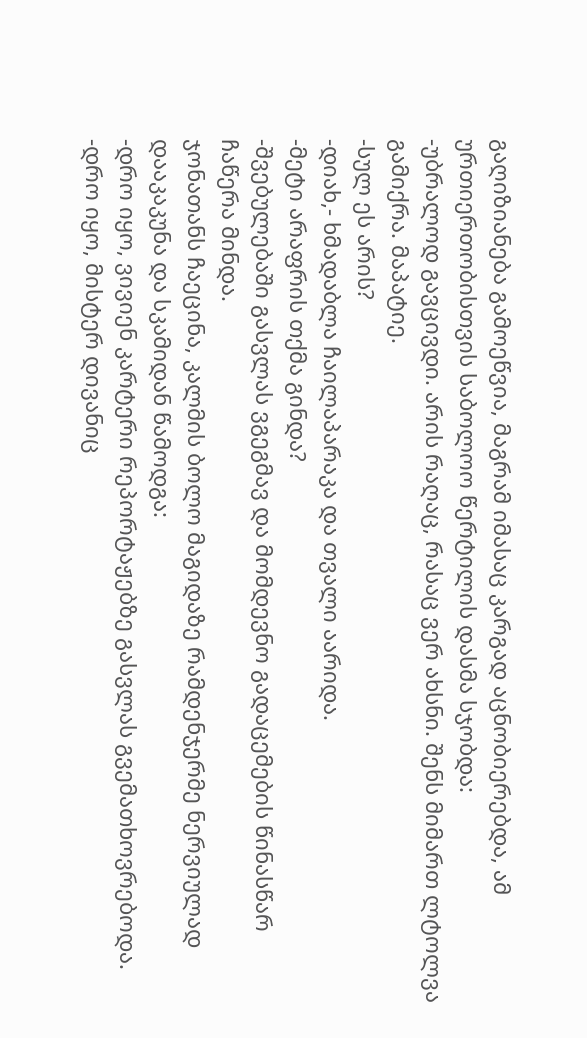გაღიზიანება გამოეწვია, მაგრამ იმასაც კარგად აცნობიერებდა, ამ ურთიერთობისთვის საბოლოო წერტილის დასმა სჯობდა:
-უბრალოდ გავცივდი. არის რაღაც, რასაც ვერ ახსნი. შენს მიმართ ლტოლვა გამიქრა. მაპატიე.
-სულ ეს არის?
-დიახ,- ხმადაბლა ჩაილაპარაკა და თვალი აარიდა.
-მეტი არაფრის თქმა გინდა?
-შვებულებაში გასვლას ვგეგმავ და მომდევნო გადაცემების წინასწარ ჩაწერა მინდა.
ჯონათანს ჩაეცინა, კალმის ბოლო მაგიდაზე რამდენჯერმე ნერვიულად დააკაკუნა და სკამიდან წამოდგა:
-დრო იყო, ვივიენ კარტერი რეპორტაჟებზე გასვლას გვემათხოვრებოდა.
-დრო იყო, მისტერ დივანიც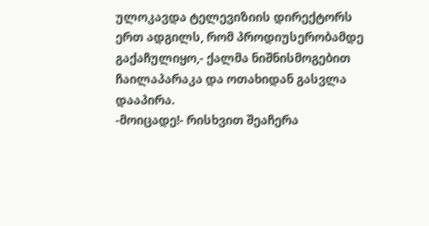ულოკავდა ტელევიზიის დირექტორს ერთ ადგილს, რომ პროდიუსერობამდე გაქაჩულიყო,- ქალმა ნიშნისმოგებით ჩაილაპარაკა და ოთახიდან გასვლა დააპირა.
-მოიცადე!- რისხვით შეაჩერა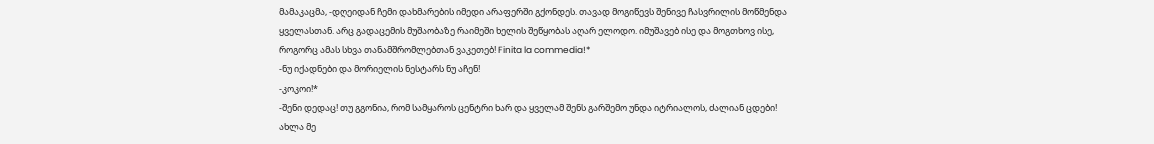მამაკაცმა, -დღეიდან ჩემი დახმარების იმედი არაფერში გქონდეს. თავად მოგიწევს შენივე ჩასვრილის მოწმენდა ყველასთან. არც გადაცემის მუშაობაზე რაიმეში ხელის შეწყობას აღარ ელოდო. იმუშავებ ისე და მოგთხოვ ისე, როგორც ამას სხვა თანამშრომლებთან ვაკეთებ! Finita la commedia!*
-ნუ იქადნები და მორიელის ნესტარს ნუ აჩენ!
-კოკოი!*
-შენი დედაც! თუ გგონია, რომ სამყაროს ცენტრი ხარ და ყველამ შენს გარშემო უნდა იტრიალოს, ძალიან ცდები! ახლა მე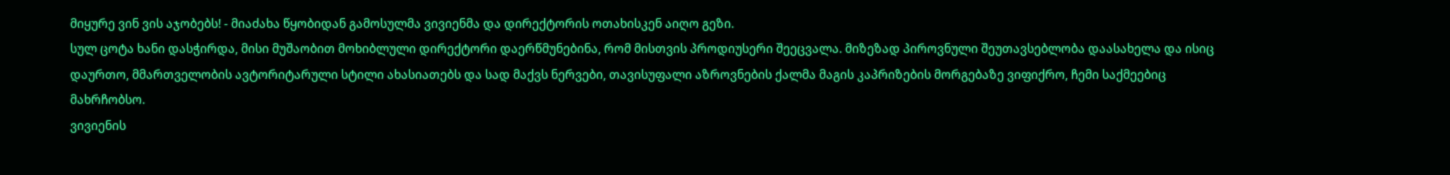მიყურე ვინ ვის აჯობებს! - მიაძახა წყობიდან გამოსულმა ვივიენმა და დირექტორის ოთახისკენ აიღო გეზი.
სულ ცოტა ხანი დასჭირდა, მისი მუშაობით მოხიბლული დირექტორი დაერწმუნებინა, რომ მისთვის პროდიუსერი შეეცვალა. მიზეზად პიროვნული შეუთავსებლობა დაასახელა და ისიც დაურთო, მმართველობის ავტორიტარული სტილი ახასიათებს და სად მაქვს ნერვები, თავისუფალი აზროვნების ქალმა მაგის კაპრიზების მორგებაზე ვიფიქრო, ჩემი საქმეებიც მახრჩობსო.
ვივიენის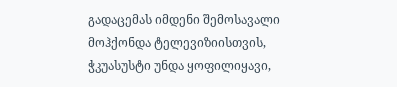გადაცემას იმდენი შემოსავალი მოჰქონდა ტელევიზიისთვის, ჭკუასუსტი უნდა ყოფილიყავი,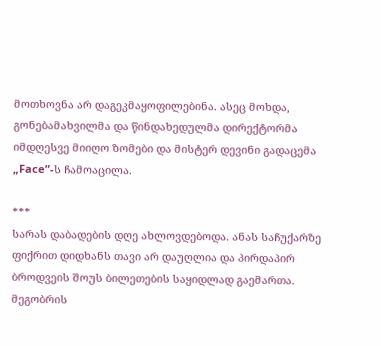მოთხოვნა არ დაგეკმაყოფილებინა. ასეც მოხდა, გონებამახვილმა და წინდახედულმა დირექტორმა იმდღესვე მიიღო ზომები და მისტერ დევინი გადაცემა „Face”-ს ჩამოაცილა.

***
სარას დაბადების დღე ახლოვდებოდა. ანას საჩუქარზე ფიქრით დიდხანს თავი არ დაუღლია და პირდაპირ ბროდვეის შოუს ბილეთების საყიდლად გაემართა.
მეგობრის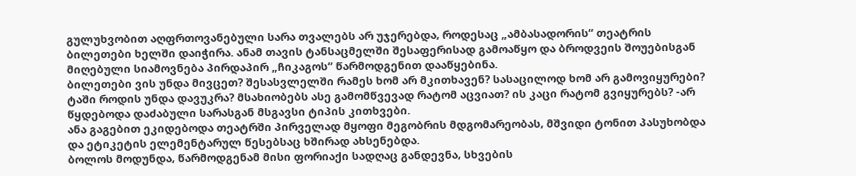გულუხვობით აღფრთოვანებული სარა თვალებს არ უჯერებდა, როდესაც „ამბასადორის“ თეატრის ბილეთები ხელში დაიჭირა. ანამ თავის ტანსაცმელში შესაფერისად გამოაწყო და ბროდვეის შოუებისგან მიღებული სიამოვნება პირდაპირ „ჩიკაგოს“ წარმოდგენით დააწყებინა.
ბილეთები ვის უნდა მივცეთ? შესასვლელში რამეს ხომ არ მკითხავენ? სასაცილოდ ხომ არ გამოვიყურები? ტაში როდის უნდა დავუკრა? მსახიობებს ასე გამომწვევად რატომ აცვიათ? ის კაცი რატომ გვიყურებს? -არ წყდებოდა დაძაბული სარასგან მსგავსი ტიპის კითხვები.
ანა გაგებით ეკიდებოდა თეატრში პირველად მყოფი მეგობრის მდგომარეობას, მშვიდი ტონით პასუხობდა და ეტიკეტის ელემენტარულ წესებსაც ხშირად ახსენებდა.
ბოლოს მოდუნდა, წარმოდგენამ მისი ფორიაქი სადღაც განდევნა, სხვების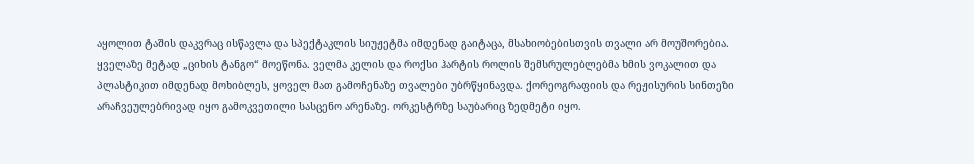აყოლით ტაშის დაკვრაც ისწავლა და სპექტაკლის სიუჟეტმა იმდენად გაიტაცა, მსახიობებისთვის თვალი არ მოუშორებია. ყველაზე მეტად „ციხის ტანგო“ მოეწონა. ველმა კელის და როქსი ჰარტის როლის შემსრულებლებმა ხმის ვოკალით და პლასტიკით იმდენად მოხიბლეს, ყოველ მათ გამოჩენაზე თვალები უბრწყინავდა. ქორეოგრაფიის და რეჟისურის სინთეზი არაჩვეულებრივად იყო გამოკვეთილი სასცენო არენაზე. ორკესტრზე საუბარიც ზედმეტი იყო.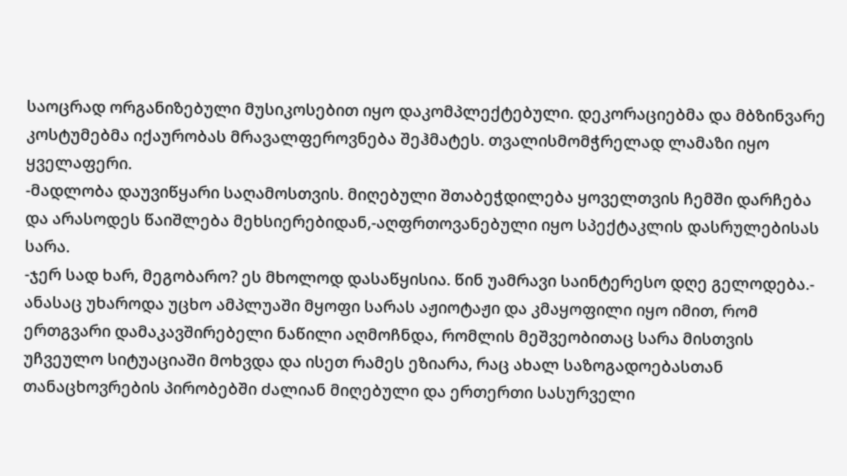საოცრად ორგანიზებული მუსიკოსებით იყო დაკომპლექტებული. დეკორაციებმა და მბზინვარე კოსტუმებმა იქაურობას მრავალფეროვნება შეჰმატეს. თვალისმომჭრელად ლამაზი იყო ყველაფერი.
-მადლობა დაუვიწყარი საღამოსთვის. მიღებული შთაბეჭდილება ყოველთვის ჩემში დარჩება და არასოდეს წაიშლება მეხსიერებიდან,-აღფრთოვანებული იყო სპექტაკლის დასრულებისას სარა.
-ჯერ სად ხარ, მეგობარო? ეს მხოლოდ დასაწყისია. წინ უამრავი საინტერესო დღე გელოდება.- ანასაც უხაროდა უცხო ამპლუაში მყოფი სარას აჟიოტაჟი და კმაყოფილი იყო იმით, რომ ერთგვარი დამაკავშირებელი ნაწილი აღმოჩნდა, რომლის მეშვეობითაც სარა მისთვის უჩვეულო სიტუაციაში მოხვდა და ისეთ რამეს ეზიარა, რაც ახალ საზოგადოებასთან თანაცხოვრების პირობებში ძალიან მიღებული და ერთერთი სასურველი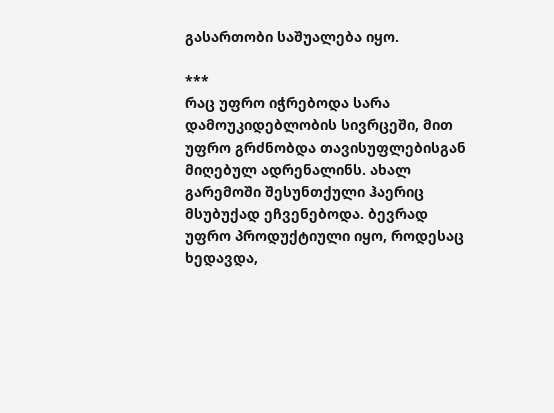გასართობი საშუალება იყო.

***
რაც უფრო იჭრებოდა სარა დამოუკიდებლობის სივრცეში, მით უფრო გრძნობდა თავისუფლებისგან მიღებულ ადრენალინს. ახალ გარემოში შესუნთქული ჰაერიც მსუბუქად ეჩვენებოდა. ბევრად უფრო პროდუქტიული იყო, როდესაც ხედავდა,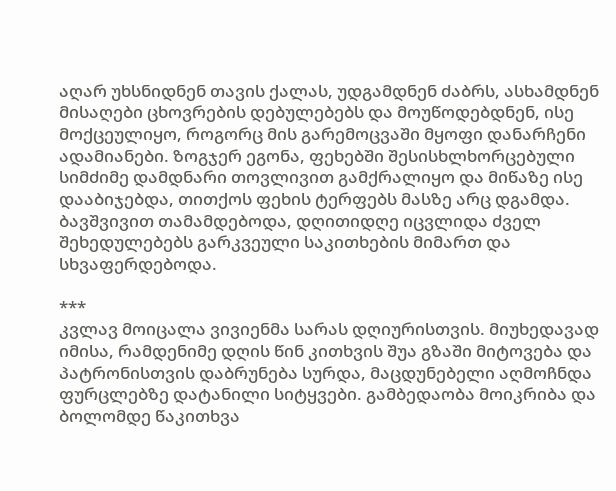აღარ უხსნიდნენ თავის ქალას, უდგამდნენ ძაბრს, ასხამდნენ მისაღები ცხოვრების დებულებებს და მოუწოდებდნენ, ისე მოქცეულიყო, როგორც მის გარემოცვაში მყოფი დანარჩენი ადამიანები. ზოგჯერ ეგონა, ფეხებში შესისხლხორცებული სიმძიმე დამდნარი თოვლივით გამქრალიყო და მიწაზე ისე დააბიჯებდა, თითქოს ფეხის ტერფებს მასზე არც დგამდა. ბავშვივით თამამდებოდა, დღითიდღე იცვლიდა ძველ შეხედულებებს გარკვეული საკითხების მიმართ და სხვაფერდებოდა.

***
კვლავ მოიცალა ვივიენმა სარას დღიურისთვის. მიუხედავად იმისა, რამდენიმე დღის წინ კითხვის შუა გზაში მიტოვება და პატრონისთვის დაბრუნება სურდა, მაცდუნებელი აღმოჩნდა ფურცლებზე დატანილი სიტყვები. გამბედაობა მოიკრიბა და ბოლომდე წაკითხვა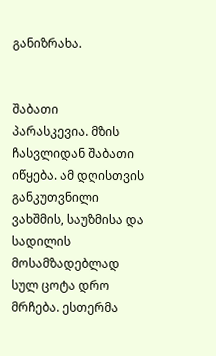განიზრახა.


შაბათი
პარასკევია. მზის ჩასვლიდან შაბათი იწყება. ამ დღისთვის განკუთვნილი ვახშმის, საუზმისა და სადილის მოსამზადებლად სულ ცოტა დრო მრჩება. ესთერმა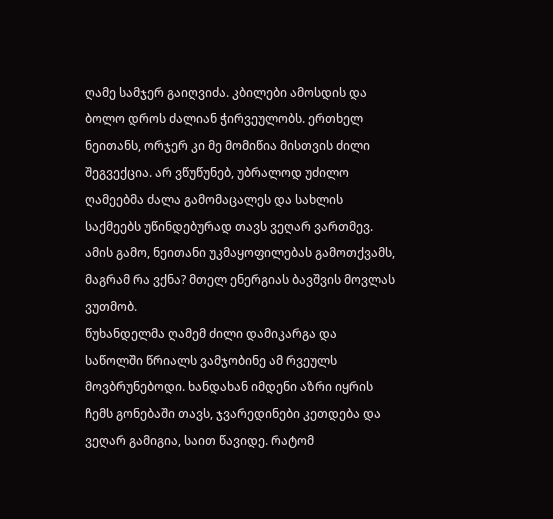ღამე სამჯერ გაიღვიძა. კბილები ამოსდის და ბოლო დროს ძალიან ჭირვეულობს. ერთხელ ნეითანს, ორჯერ კი მე მომიწია მისთვის ძილი შეგვექცია. არ ვწუწუნებ, უბრალოდ უძილო ღამეებმა ძალა გამომაცალეს და სახლის საქმეებს უწინდებურად თავს ვეღარ ვართმევ. ამის გამო, ნეითანი უკმაყოფილებას გამოთქვამს, მაგრამ რა ვქნა? მთელ ენერგიას ბავშვის მოვლას ვუთმობ.
წუხანდელმა ღამემ ძილი დამიკარგა და საწოლში წრიალს ვამჯობინე ამ რვეულს მოვბრუნებოდი. ხანდახან იმდენი აზრი იყრის ჩემს გონებაში თავს, ჯვარედინები კეთდება და ვეღარ გამიგია, საით წავიდე. რატომ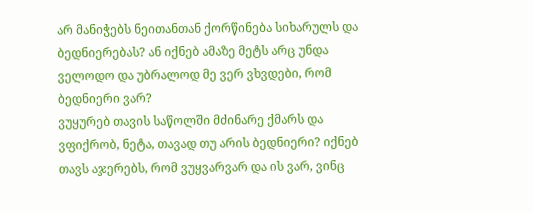არ მანიჭებს ნეითანთან ქორწინება სიხარულს და ბედნიერებას? ან იქნებ ამაზე მეტს არც უნდა ველოდო და უბრალოდ მე ვერ ვხვდები, რომ ბედნიერი ვარ?
ვუყურებ თავის საწოლში მძინარე ქმარს და ვფიქრობ, ნეტა, თავად თუ არის ბედნიერი? იქნებ თავს აჯერებს, რომ ვუყვარვარ და ის ვარ, ვინც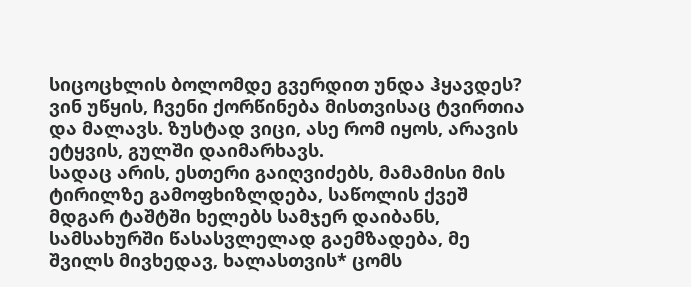სიცოცხლის ბოლომდე გვერდით უნდა ჰყავდეს? ვინ უწყის, ჩვენი ქორწინება მისთვისაც ტვირთია და მალავს. ზუსტად ვიცი, ასე რომ იყოს, არავის ეტყვის, გულში დაიმარხავს.
სადაც არის, ესთერი გაიღვიძებს, მამამისი მის ტირილზე გამოფხიზლდება, საწოლის ქვეშ მდგარ ტაშტში ხელებს სამჯერ დაიბანს, სამსახურში წასასვლელად გაემზადება, მე შვილს მივხედავ, ხალასთვის* ცომს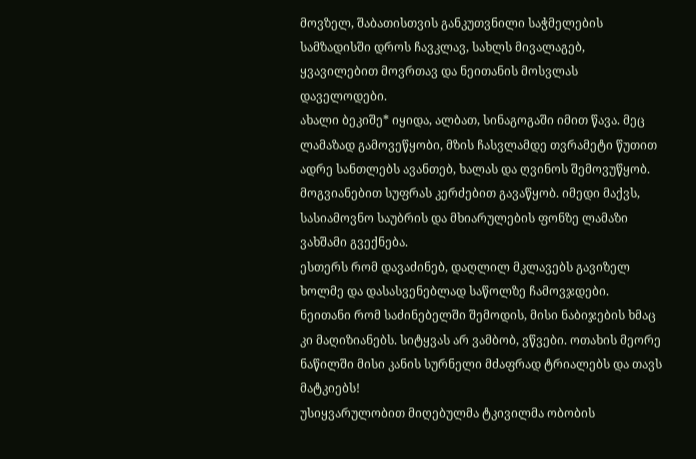მოვზელ, შაბათისთვის განკუთვნილი საჭმელების სამზადისში დროს ჩავკლავ, სახლს მივალაგებ, ყვავილებით მოვრთავ და ნეითანის მოსვლას დაველოდები.
ახალი ბეკიშე* იყიდა, ალბათ, სინაგოგაში იმით წავა. მეც ლამაზად გამოვეწყობი, მზის ჩასვლამდე თვრამეტი წუთით ადრე სანთლებს ავანთებ, ხალას და ღვინოს შემოვუწყობ. მოგვიანებით სუფრას კერძებით გავაწყობ. იმედი მაქვს, სასიამოვნო საუბრის და მხიარულების ფონზე ლამაზი ვახშამი გვექნება.
ესთერს რომ დავაძინებ, დაღლილ მკლავებს გავიზელ ხოლმე და დასასვენებლად საწოლზე ჩამოვჯდები. ნეითანი რომ საძინებელში შემოდის, მისი ნაბიჯების ხმაც კი მაღიზიანებს. სიტყვას არ ვამბობ, ვწვები. ოთახის მეორე ნაწილში მისი კანის სურნელი მძაფრად ტრიალებს და თავს მატკიებს!
უსიყვარულობით მიღებულმა ტკივილმა ობობის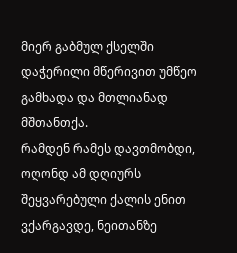მიერ გაბმულ ქსელში დაჭერილი მწერივით უმწეო გამხადა და მთლიანად მშთანთქა.
რამდენ რამეს დავთმობდი, ოღონდ ამ დღიურს შეყვარებული ქალის ენით ვქარგავდე, ნეითანზე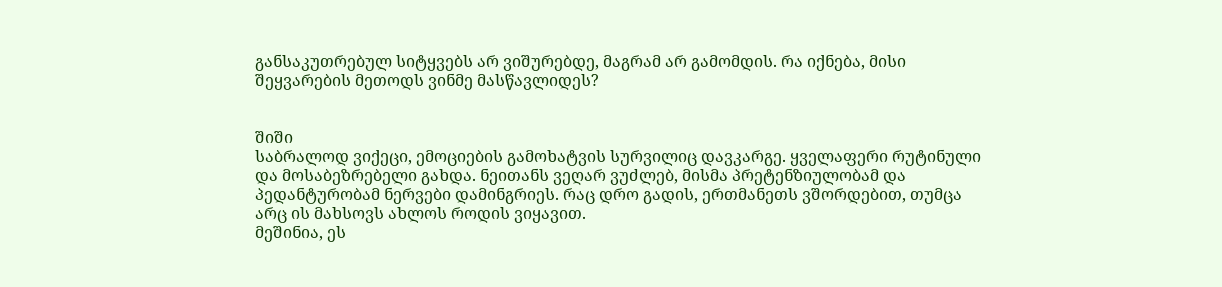განსაკუთრებულ სიტყვებს არ ვიშურებდე, მაგრამ არ გამომდის. რა იქნება, მისი შეყვარების მეთოდს ვინმე მასწავლიდეს?


შიში
საბრალოდ ვიქეცი, ემოციების გამოხატვის სურვილიც დავკარგე. ყველაფერი რუტინული და მოსაბეზრებელი გახდა. ნეითანს ვეღარ ვუძლებ, მისმა პრეტენზიულობამ და პედანტურობამ ნერვები დამინგრიეს. რაც დრო გადის, ერთმანეთს ვშორდებით, თუმცა არც ის მახსოვს ახლოს როდის ვიყავით.
მეშინია, ეს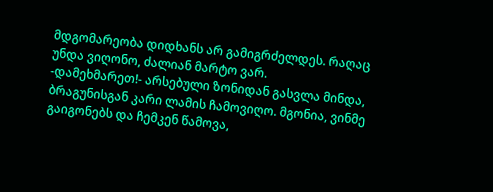მდგომარეობა დიდხანს არ გამიგრძელდეს. რაღაც უნდა ვიღონო, ძალიან მარტო ვარ.
-დამეხმარეთ!- არსებული ზონიდან გასვლა მინდა, ბრაგუნისგან კარი ლამის ჩამოვიღო. მგონია, ვინმე გაიგონებს და ჩემკენ წამოვა,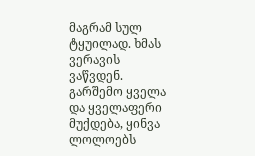მაგრამ სულ ტყუილად. ხმას ვერავის ვაწვდენ.
გარშემო ყველა და ყველაფერი მუქდება, ყინვა ლოლოებს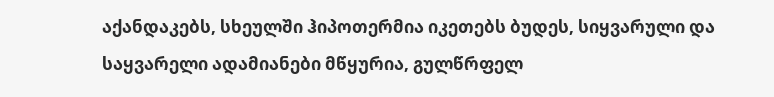აქანდაკებს, სხეულში ჰიპოთერმია იკეთებს ბუდეს, სიყვარული და საყვარელი ადამიანები მწყურია, გულწრფელ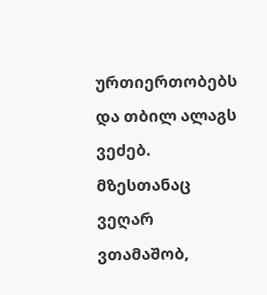ურთიერთობებს და თბილ ალაგს ვეძებ. მზესთანაც ვეღარ ვთამაშობ,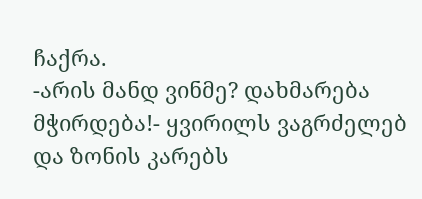ჩაქრა.
-არის მანდ ვინმე? დახმარება მჭირდება!- ყვირილს ვაგრძელებ და ზონის კარებს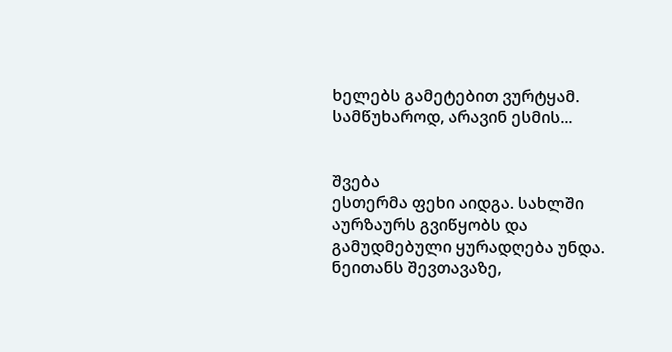ხელებს გამეტებით ვურტყამ.
სამწუხაროდ, არავინ ესმის...


შვება
ესთერმა ფეხი აიდგა. სახლში აურზაურს გვიწყობს და გამუდმებული ყურადღება უნდა. ნეითანს შევთავაზე,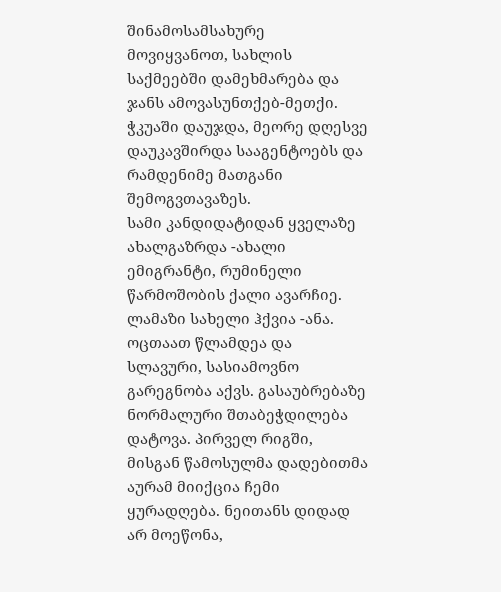შინამოსამსახურე მოვიყვანოთ, სახლის საქმეებში დამეხმარება და ჯანს ამოვასუნთქებ-მეთქი. ჭკუაში დაუჯდა, მეორე დღესვე დაუკავშირდა სააგენტოებს და რამდენიმე მათგანი შემოგვთავაზეს.
სამი კანდიდატიდან ყველაზე ახალგაზრდა -ახალი ემიგრანტი, რუმინელი წარმოშობის ქალი ავარჩიე. ლამაზი სახელი ჰქვია -ანა. ოცთაათ წლამდეა და სლავური, სასიამოვნო გარეგნობა აქვს. გასაუბრებაზე ნორმალური შთაბეჭდილება დატოვა. პირველ რიგში, მისგან წამოსულმა დადებითმა აურამ მიიქცია ჩემი ყურადღება. ნეითანს დიდად არ მოეწონა,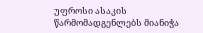უფროსი ასაკის წარმომადგენლებს მიანიჭა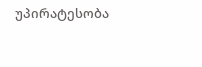უპირატესობა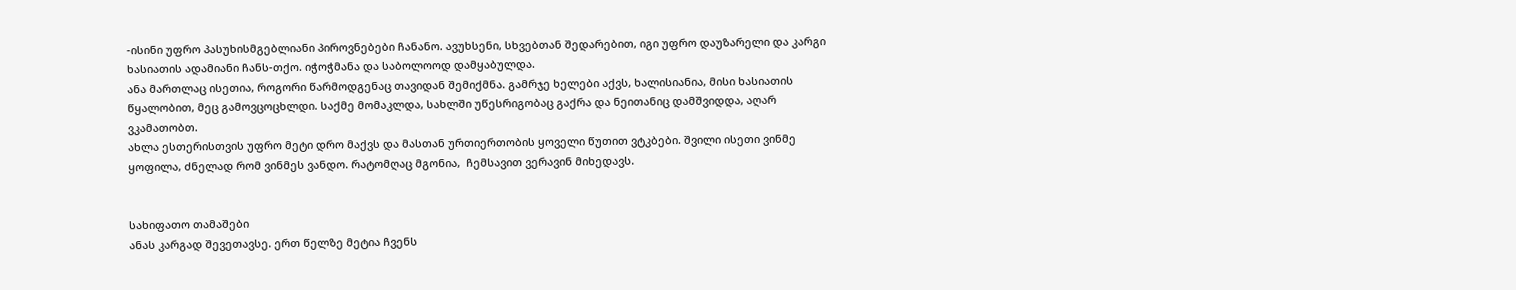-ისინი უფრო პასუხისმგებლიანი პიროვნებები ჩანანო. ავუხსენი, სხვებთან შედარებით, იგი უფრო დაუზარელი და კარგი ხასიათის ადამიანი ჩანს-თქო. იჭოჭმანა და საბოლოოდ დამყაბულდა.
ანა მართლაც ისეთია, როგორი წარმოდგენაც თავიდან შემიქმნა. გამრჯე ხელები აქვს, ხალისიანია, მისი ხასიათის წყალობით, მეც გამოვცოცხლდი. საქმე მომაკლდა, სახლში უწესრიგობაც გაქრა და ნეითანიც დამშვიდდა, აღარ ვკამათობთ.
ახლა ესთერისთვის უფრო მეტი დრო მაქვს და მასთან ურთიერთობის ყოველი წუთით ვტკბები. შვილი ისეთი ვინმე ყოფილა, ძნელად რომ ვინმეს ვანდო. რატომღაც მგონია,  ჩემსავით ვერავინ მიხედავს.


სახიფათო თამაშები
ანას კარგად შევეთავსე. ერთ წელზე მეტია ჩვენს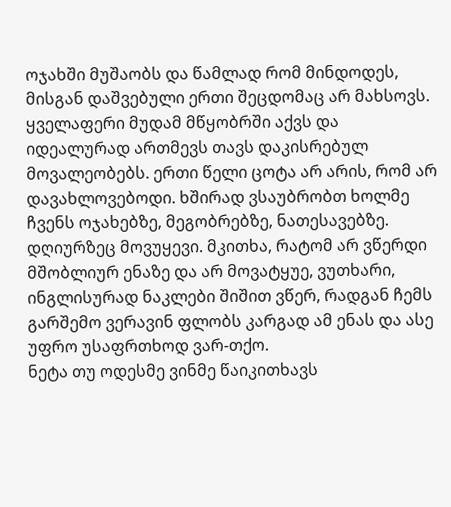ოჯახში მუშაობს და წამლად რომ მინდოდეს, მისგან დაშვებული ერთი შეცდომაც არ მახსოვს. ყველაფერი მუდამ მწყობრში აქვს და იდეალურად ართმევს თავს დაკისრებულ მოვალეობებს. ერთი წელი ცოტა არ არის, რომ არ დავახლოვებოდი. ხშირად ვსაუბრობთ ხოლმე ჩვენს ოჯახებზე, მეგობრებზე, ნათესავებზე. დღიურზეც მოვუყევი. მკითხა, რატომ არ ვწერდი მშობლიურ ენაზე და არ მოვატყუე, ვუთხარი, ინგლისურად ნაკლები შიშით ვწერ, რადგან ჩემს გარშემო ვერავინ ფლობს კარგად ამ ენას და ასე უფრო უსაფრთხოდ ვარ-თქო.
ნეტა თუ ოდესმე ვინმე წაიკითხავს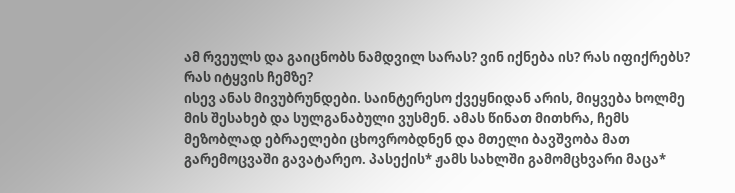ამ რვეულს და გაიცნობს ნამდვილ სარას? ვინ იქნება ის? რას იფიქრებს? რას იტყვის ჩემზე?
ისევ ანას მივუბრუნდები. საინტერესო ქვეყნიდან არის, მიყვება ხოლმე მის შესახებ და სულგანაბული ვუსმენ. ამას წინათ მითხრა, ჩემს მეზობლად ებრაელები ცხოვრობდნენ და მთელი ბავშვობა მათ გარემოცვაში გავატარეო. პასექის* ჟამს სახლში გამომცხვარი მაცა*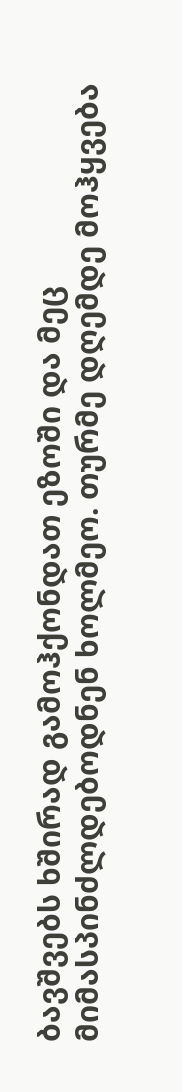ბავშვებს ხშირად გამოჰქონდათ ეზოში და მეც მიმასპინძლდებოდნენ ხოლმეო. თურმე დღემდე მოჰყვება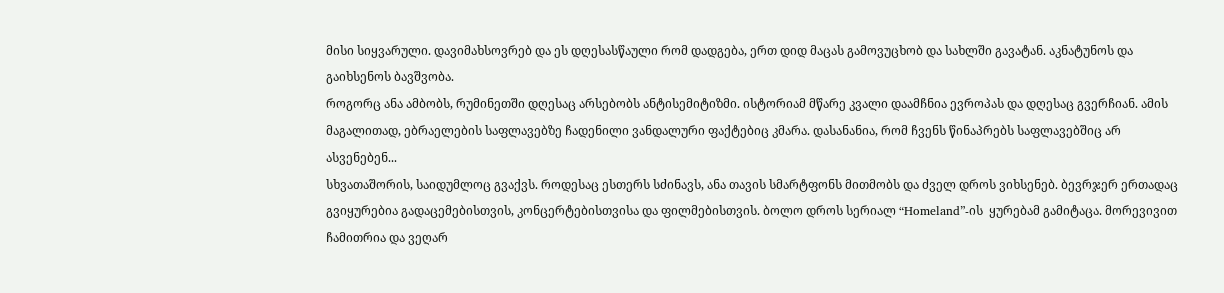მისი სიყვარული. დავიმახსოვრებ და ეს დღესასწაული რომ დადგება, ერთ დიდ მაცას გამოვუცხობ და სახლში გავატან. აკნატუნოს და გაიხსენოს ბავშვობა.
როგორც ანა ამბობს, რუმინეთში დღესაც არსებობს ანტისემიტიზმი. ისტორიამ მწარე კვალი დაამჩნია ევროპას და დღესაც გვერჩიან. ამის მაგალითად, ებრაელების საფლავებზე ჩადენილი ვანდალური ფაქტებიც კმარა. დასანანია, რომ ჩვენს წინაპრებს საფლავებშიც არ ასვენებენ...
სხვათაშორის, საიდუმლოც გვაქვს. როდესაც ესთერს სძინავს, ანა თავის სმარტფონს მითმობს და ძველ დროს ვიხსენებ. ბევრჯერ ერთადაც გვიყურებია გადაცემებისთვის, კონცერტებისთვისა და ფილმებისთვის. ბოლო დროს სერიალ “Homeland”-ის  ყურებამ გამიტაცა. მორევივით ჩამითრია და ვეღარ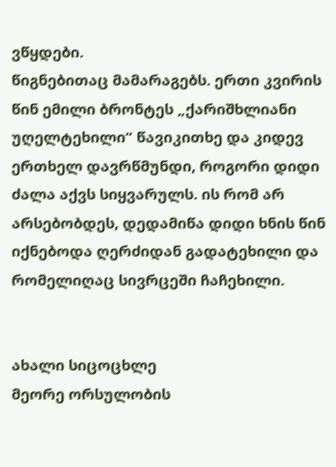ვწყდები.
წიგნებითაც მამარაგებს. ერთი კვირის წინ ემილი ბრონტეს „ქარიშხლიანი უღელტეხილი“ წავიკითხე და კიდევ ერთხელ დავრწმუნდი, როგორი დიდი ძალა აქვს სიყვარულს. ის რომ არ არსებობდეს, დედამიწა დიდი ხნის წინ იქნებოდა ღერძიდან გადატეხილი და რომელიღაც სივრცეში ჩაჩეხილი.


ახალი სიცოცხლე
მეორე ორსულობის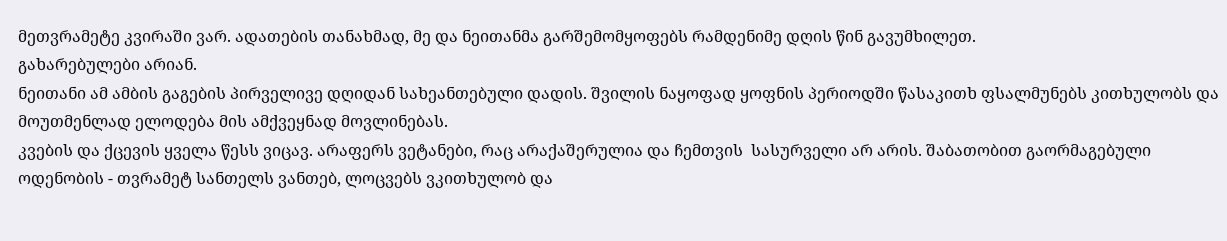მეთვრამეტე კვირაში ვარ. ადათების თანახმად, მე და ნეითანმა გარშემომყოფებს რამდენიმე დღის წინ გავუმხილეთ.
გახარებულები არიან.
ნეითანი ამ ამბის გაგების პირველივე დღიდან სახეანთებული დადის. შვილის ნაყოფად ყოფნის პერიოდში წასაკითხ ფსალმუნებს კითხულობს და მოუთმენლად ელოდება მის ამქვეყნად მოვლინებას.
კვების და ქცევის ყველა წესს ვიცავ. არაფერს ვეტანები, რაც არაქაშერულია და ჩემთვის  სასურველი არ არის. შაბათობით გაორმაგებული ოდენობის - თვრამეტ სანთელს ვანთებ, ლოცვებს ვკითხულობ და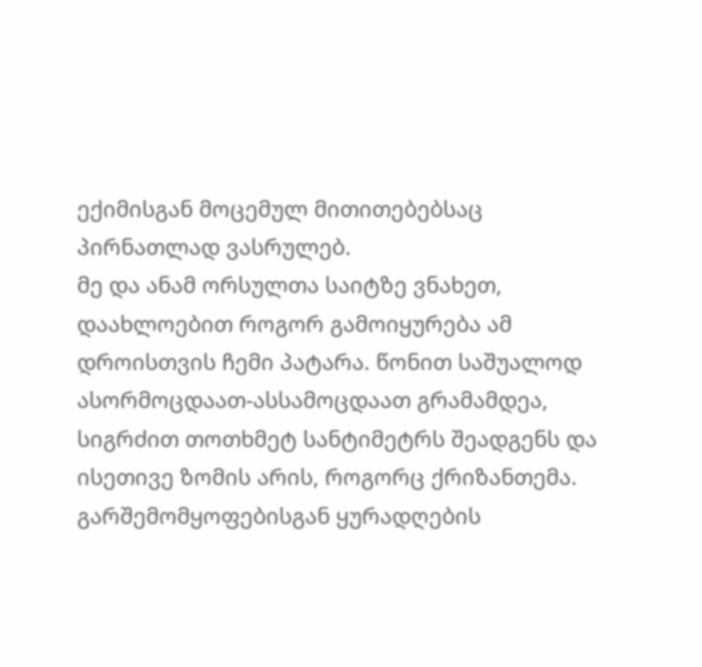ექიმისგან მოცემულ მითითებებსაც პირნათლად ვასრულებ.
მე და ანამ ორსულთა საიტზე ვნახეთ, დაახლოებით როგორ გამოიყურება ამ დროისთვის ჩემი პატარა. წონით საშუალოდ ასორმოცდაათ-ასსამოცდაათ გრამამდეა, სიგრძით თოთხმეტ სანტიმეტრს შეადგენს და ისეთივე ზომის არის, როგორც ქრიზანთემა.
გარშემომყოფებისგან ყურადღების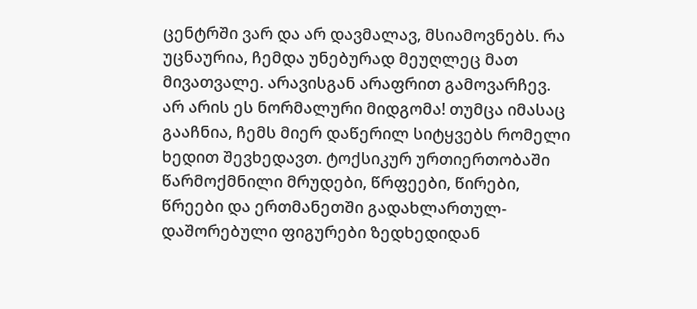ცენტრში ვარ და არ დავმალავ, მსიამოვნებს. რა უცნაურია, ჩემდა უნებურად მეუღლეც მათ მივათვალე. არავისგან არაფრით გამოვარჩევ.
არ არის ეს ნორმალური მიდგომა! თუმცა იმასაც გააჩნია, ჩემს მიერ დაწერილ სიტყვებს რომელი ხედით შევხედავთ. ტოქსიკურ ურთიერთობაში წარმოქმნილი მრუდები, წრფეები, წირები, წრეები და ერთმანეთში გადახლართულ-დაშორებული ფიგურები ზედხედიდან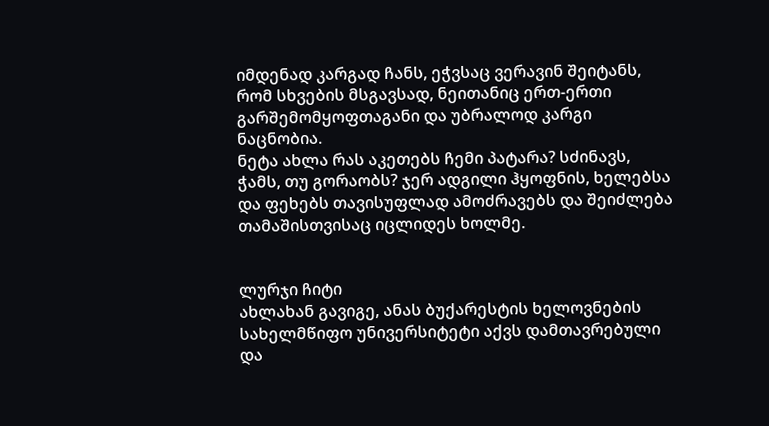იმდენად კარგად ჩანს, ეჭვსაც ვერავინ შეიტანს, რომ სხვების მსგავსად, ნეითანიც ერთ-ერთი გარშემომყოფთაგანი და უბრალოდ კარგი ნაცნობია.
ნეტა ახლა რას აკეთებს ჩემი პატარა? სძინავს, ჭამს, თუ გორაობს? ჯერ ადგილი ჰყოფნის, ხელებსა და ფეხებს თავისუფლად ამოძრავებს და შეიძლება თამაშისთვისაც იცლიდეს ხოლმე.


ლურჯი ჩიტი
ახლახან გავიგე, ანას ბუქარესტის ხელოვნების სახელმწიფო უნივერსიტეტი აქვს დამთავრებული და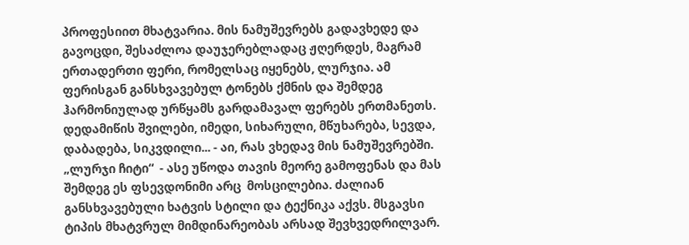პროფესიით მხატვარია. მის ნამუშევრებს გადავხედე და გავოცდი, შესაძლოა დაუჯერებლადაც ჟღერდეს, მაგრამ ერთადერთი ფერი, რომელსაც იყენებს, ლურჯია. ამ ფერისგან განსხვავებულ ტონებს ქმნის და შემდეგ ჰარმონიულად ურწყამს გარდამავალ ფერებს ერთმანეთს.
დედამიწის შვილები, იმედი, სიხარული, მწუხარება, სევდა, დაბადება, სიკვდილი... - აი, რას ვხედავ მის ნამუშევრებში.
„ლურჯი ჩიტი“  - ასე უწოდა თავის მეორე გამოფენას და მას შემდეგ ეს ფსევდონიმი არც  მოსცილებია. ძალიან განსხვავებული ხატვის სტილი და ტექნიკა აქვს. მსგავსი ტიპის მხატვრულ მიმდინარეობას არსად შევხვედრილვარ.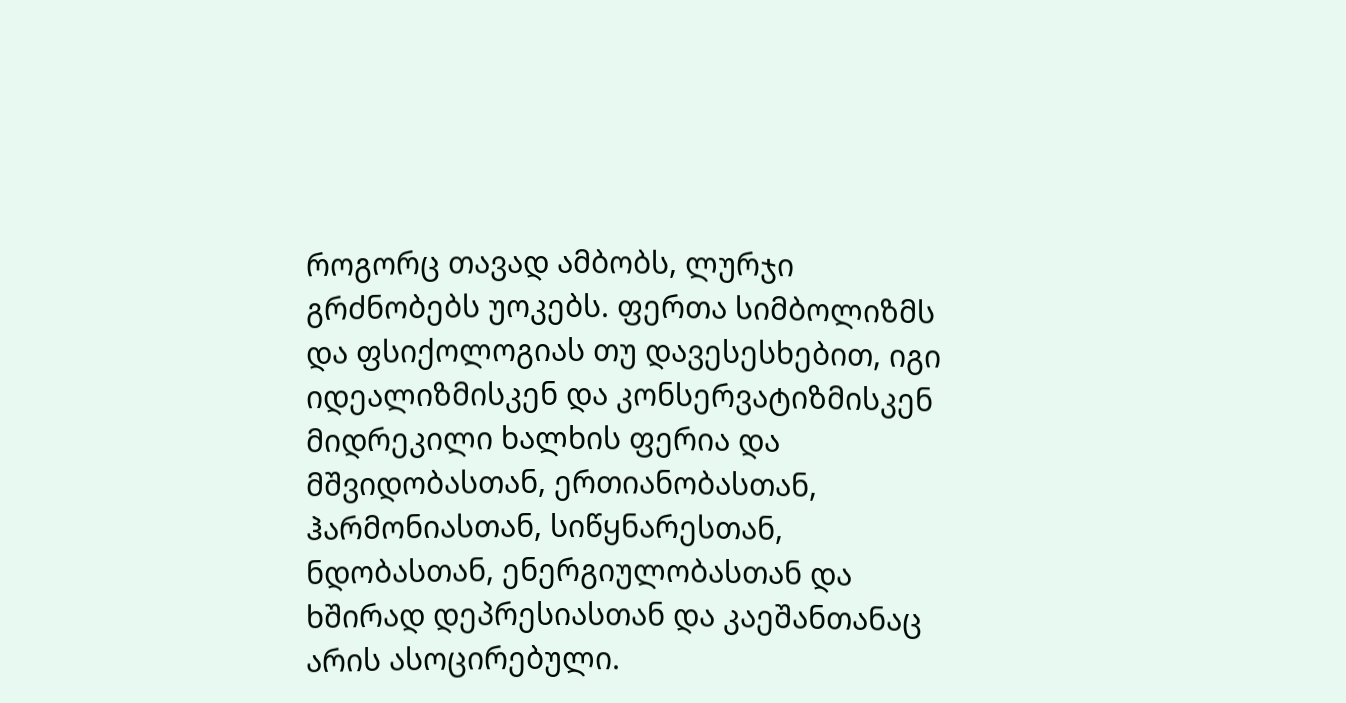როგორც თავად ამბობს, ლურჯი გრძნობებს უოკებს. ფერთა სიმბოლიზმს და ფსიქოლოგიას თუ დავესესხებით, იგი იდეალიზმისკენ და კონსერვატიზმისკენ მიდრეკილი ხალხის ფერია და მშვიდობასთან, ერთიანობასთან, ჰარმონიასთან, სიწყნარესთან, ნდობასთან, ენერგიულობასთან და ხშირად დეპრესიასთან და კაეშანთანაც არის ასოცირებული.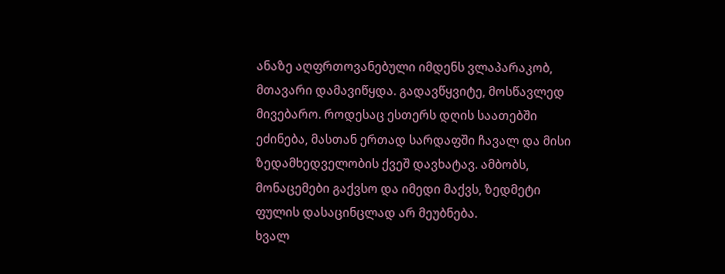ანაზე აღფრთოვანებული იმდენს ვლაპარაკობ, მთავარი დამავიწყდა. გადავწყვიტე, მოსწავლედ მივებარო. როდესაც ესთერს დღის საათებში ეძინება, მასთან ერთად სარდაფში ჩავალ და მისი ზედამხედველობის ქვეშ დავხატავ. ამბობს, მონაცემები გაქვსო და იმედი მაქვს, ზედმეტი ფულის დასაცინცლად არ მეუბნება.
ხვალ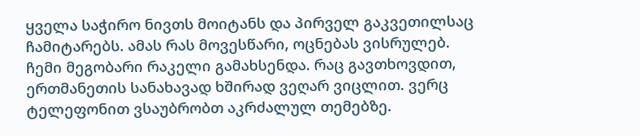ყველა საჭირო ნივთს მოიტანს და პირველ გაკვეთილსაც ჩამიტარებს. ამას რას მოვესწარი, ოცნებას ვისრულებ.
ჩემი მეგობარი რაკელი გამახსენდა. რაც გავთხოვდით, ერთმანეთის სანახავად ხშირად ვეღარ ვიცლით. ვერც ტელეფონით ვსაუბრობთ აკრძალულ თემებზე.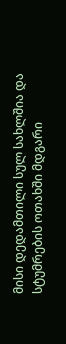მისი დედამთილი სულ სახლშია და სტუმრების ოთახში მდგარი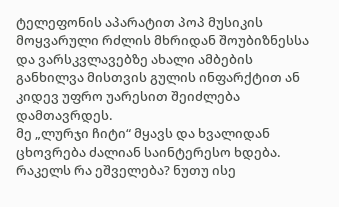ტელეფონის აპარატით პოპ მუსიკის მოყვარული რძლის მხრიდან შოუბიზნესსა და ვარსკვლავებზე ახალი ამბების განხილვა მისთვის გულის ინფარქტით ან კიდევ უფრო უარესით შეიძლება დამთავრდეს.
მე „ლურჯი ჩიტი“ მყავს და ხვალიდან ცხოვრება ძალიან საინტერესო ხდება.
რაკელს რა ეშველება? ნუთუ ისე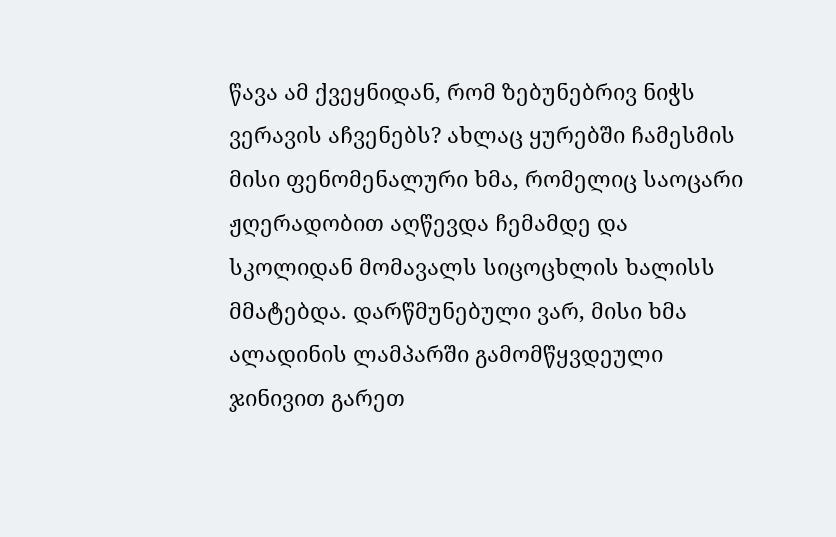წავა ამ ქვეყნიდან, რომ ზებუნებრივ ნიჭს ვერავის აჩვენებს? ახლაც ყურებში ჩამესმის მისი ფენომენალური ხმა, რომელიც საოცარი ჟღერადობით აღწევდა ჩემამდე და სკოლიდან მომავალს სიცოცხლის ხალისს მმატებდა. დარწმუნებული ვარ, მისი ხმა ალადინის ლამპარში გამომწყვდეული ჯინივით გარეთ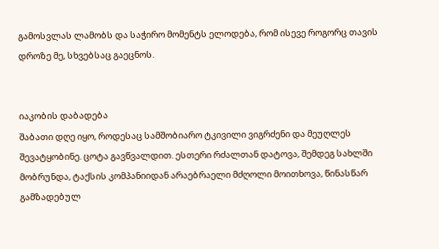გამოსვლას ლამობს და საჭირო მომენტს ელოდება, რომ ისევე როგორც თავის დროზე მე, სხვებსაც გაეცნოს.


იაკობის დაბადება
შაბათი დღე იყო, როდესაც სამშობიარო ტკივილი ვიგრძენი და მეუღლეს შევატყობინე. ცოტა გავწვალდით. ესთერი რძალთან დატოვა, შემდეგ სახლში მობრუნდა, ტაქსის კომპანიიდან არაებრაელი მძღოლი მოითხოვა, წინასწარ გამზადებულ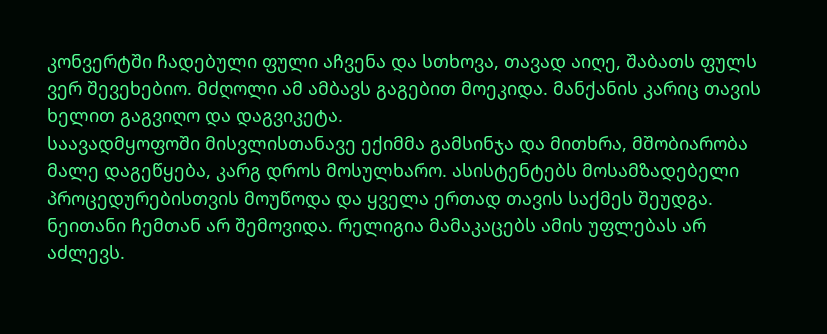კონვერტში ჩადებული ფული აჩვენა და სთხოვა, თავად აიღე, შაბათს ფულს ვერ შევეხებიო. მძღოლი ამ ამბავს გაგებით მოეკიდა. მანქანის კარიც თავის ხელით გაგვიღო და დაგვიკეტა.
საავადმყოფოში მისვლისთანავე ექიმმა გამსინჯა და მითხრა, მშობიარობა მალე დაგეწყება, კარგ დროს მოსულხარო. ასისტენტებს მოსამზადებელი პროცედურებისთვის მოუწოდა და ყველა ერთად თავის საქმეს შეუდგა.
ნეითანი ჩემთან არ შემოვიდა. რელიგია მამაკაცებს ამის უფლებას არ აძლევს.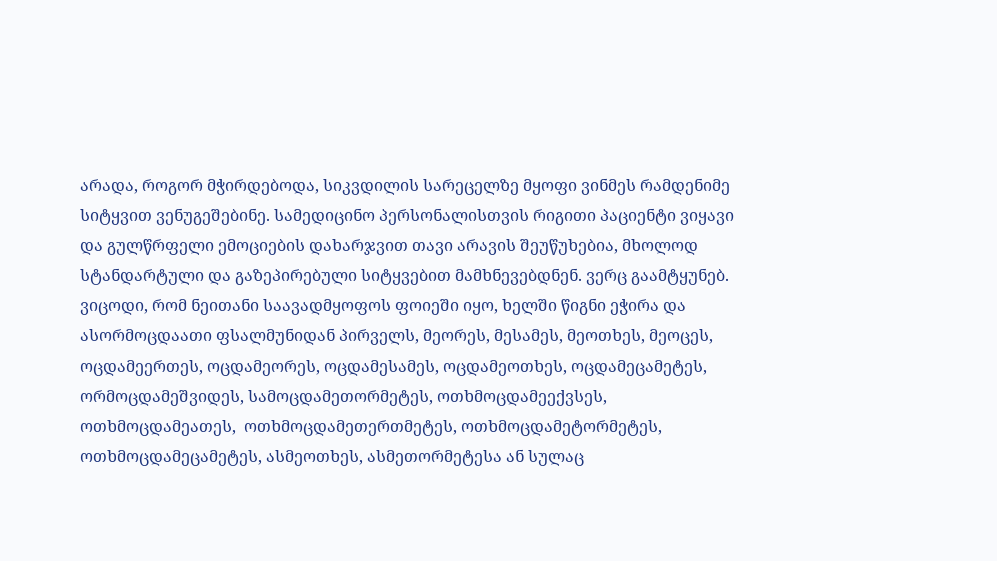არადა, როგორ მჭირდებოდა, სიკვდილის სარეცელზე მყოფი ვინმეს რამდენიმე სიტყვით ვენუგეშებინე. სამედიცინო პერსონალისთვის რიგითი პაციენტი ვიყავი და გულწრფელი ემოციების დახარჯვით თავი არავის შეუწუხებია, მხოლოდ სტანდარტული და გაზეპირებული სიტყვებით მამხნევებდნენ. ვერც გაამტყუნებ.
ვიცოდი, რომ ნეითანი საავადმყოფოს ფოიეში იყო, ხელში წიგნი ეჭირა და ასორმოცდაათი ფსალმუნიდან პირველს, მეორეს, მესამეს, მეოთხეს, მეოცეს, ოცდამეერთეს, ოცდამეორეს, ოცდამესამეს, ოცდამეოთხეს, ოცდამეცამეტეს, ორმოცდამეშვიდეს, სამოცდამეთორმეტეს, ოთხმოცდამეექვსეს, ოთხმოცდამეათეს,  ოთხმოცდამეთერთმეტეს, ოთხმოცდამეტორმეტეს, ოთხმოცდამეცამეტეს, ასმეოთხეს, ასმეთორმეტესა ან სულაც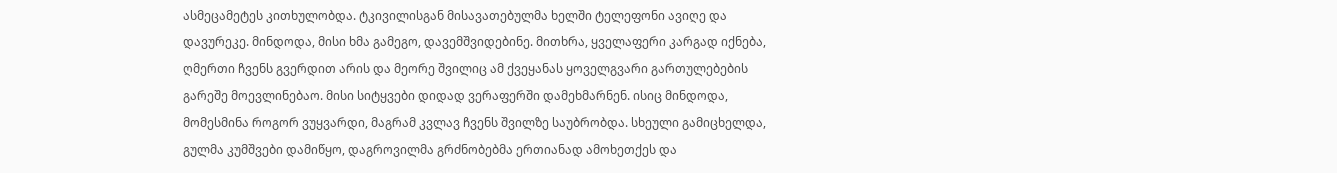ასმეცამეტეს კითხულობდა. ტკივილისგან მისავათებულმა ხელში ტელეფონი ავიღე და დავურეკე. მინდოდა, მისი ხმა გამეგო, დავემშვიდებინე. მითხრა, ყველაფერი კარგად იქნება, ღმერთი ჩვენს გვერდით არის და მეორე შვილიც ამ ქვეყანას ყოველგვარი გართულებების გარეშე მოევლინებაო. მისი სიტყვები დიდად ვერაფერში დამეხმარნენ. ისიც მინდოდა, მომესმინა როგორ ვუყვარდი, მაგრამ კვლავ ჩვენს შვილზე საუბრობდა. სხეული გამიცხელდა, გულმა კუმშვები დამიწყო, დაგროვილმა გრძნობებმა ერთიანად ამოხეთქეს და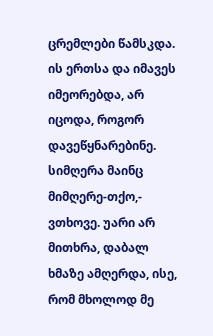ცრემლები წამსკდა. ის ერთსა და იმავეს იმეორებდა, არ იცოდა, როგორ დავეწყნარებინე. სიმღერა მაინც მიმღერე-თქო,- ვთხოვე. უარი არ მითხრა, დაბალ ხმაზე ამღერდა, ისე, რომ მხოლოდ მე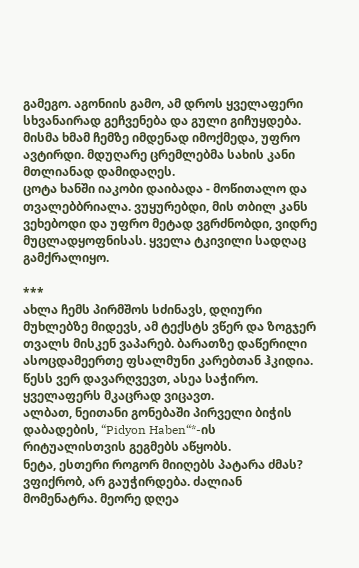გამეგო. აგონიის გამო, ამ დროს ყველაფერი სხვანაირად გეჩვენება და გული გიჩუყდება. მისმა ხმამ ჩემზე იმდენად იმოქმედა, უფრო ავტირდი. მდუღარე ცრემლებმა სახის კანი მთლიანად დამიდაღეს.
ცოტა ხანში იაკობი დაიბადა - მოწითალო და თვალებბრიალა. ვუყურებდი, მის თბილ კანს ვეხებოდი და უფრო მეტად ვგრძნობდი, ვიდრე მუცლადყოფნისას. ყველა ტკივილი სადღაც გამქრალიყო.

***
ახლა ჩემს პირმშოს სძინავს, დღიური მუხლებზე მიდევს, ამ ტექსტს ვწერ და ზოგჯერ თვალს მისკენ ვაპარებ. ბარათზე დაწერილი ასოცდამეერთე ფსალმუნი კარებთან ჰკიდია. წესს ვერ დავარღვევთ, ასეა საჭირო. ყველაფერს მკაცრად ვიცავთ.
ალბათ, ნეითანი გონებაში პირველი ბიჭის დაბადების, “Pidyon Haben“*-ის რიტუალისთვის გეგმებს აწყობს.
ნეტა, ესთერი როგორ მიიღებს პატარა ძმას? ვფიქრობ, არ გაუჭირდება. ძალიან მომენატრა. მეორე დღეა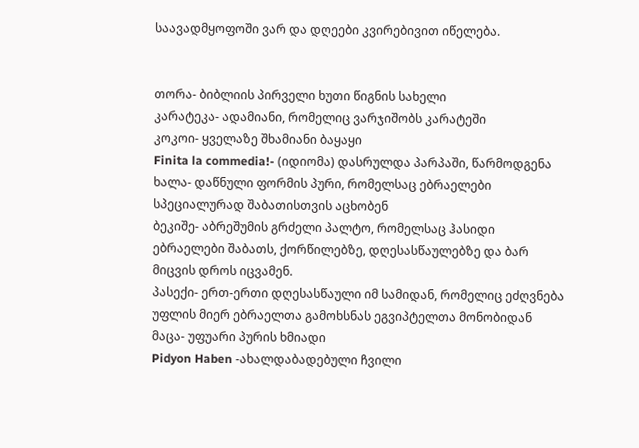საავადმყოფოში ვარ და დღეები კვირებივით იწელება.


თორა- ბიბლიის პირველი ხუთი წიგნის სახელი
კარატეკა- ადამიანი, რომელიც ვარჯიშობს კარატეში
კოკოი- ყველაზე შხამიანი ბაყაყი
Finita la commedia!- (იდიომა) დასრულდა პარპაში, წარმოდგენა
ხალა- დაწნული ფორმის პური, რომელსაც ებრაელები სპეციალურად შაბათისთვის აცხობენ
ბეკიშე- აბრეშუმის გრძელი პალტო, რომელსაც ჰასიდი ებრაელები შაბათს, ქორწილებზე, დღესასწაულებზე და ბარ მიცვის დროს იცვამენ.
პასექი- ერთ-ერთი დღესასწაული იმ სამიდან, რომელიც ეძღვნება უფლის მიერ ებრაელთა გამოხსნას ეგვიპტელთა მონობიდან
მაცა- უფუარი პურის ხმიადი
Pidyon Haben -ახალდაბადებული ჩვილი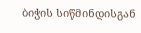ბიჭის სიწმინდისგან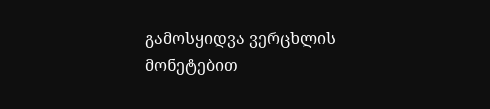გამოსყიდვა ვერცხლის მონეტებით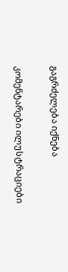გაგრძელება იქნება

კომენტარები ილუსტრაციები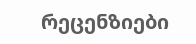რეცენზიები